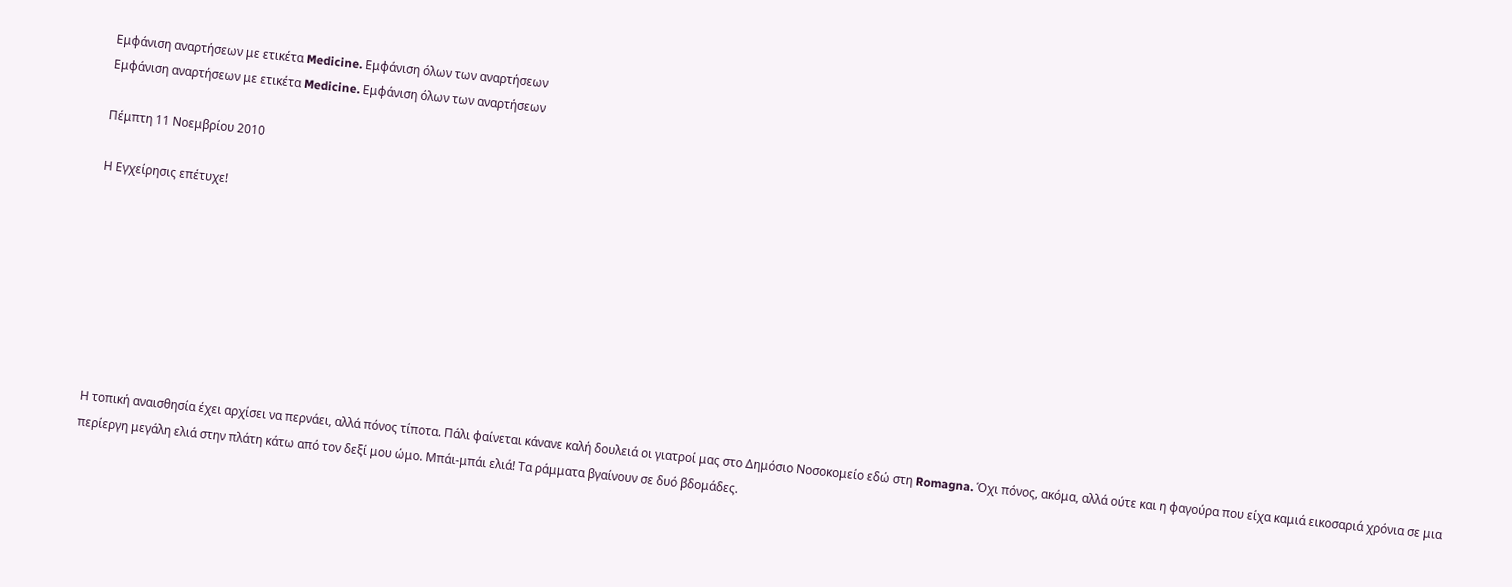Εμφάνιση αναρτήσεων με ετικέτα Medicine. Εμφάνιση όλων των αναρτήσεων
Εμφάνιση αναρτήσεων με ετικέτα Medicine. Εμφάνιση όλων των αναρτήσεων

Πέμπτη 11 Νοεμβρίου 2010

Η Εγχείρησις επέτυχε!








Η τοπική αναισθησία έχει αρχίσει να περνάει, αλλά πόνος τίποτα. Πάλι φαίνεται κάνανε καλή δουλειά οι γιατροί μας στο Δημόσιο Νοσοκομείο εδώ στη Romagna. Όχι πόνος, ακόμα, αλλά ούτε και η φαγούρα που είχα καμιά εικοσαριά χρόνια σε μια περίεργη μεγάλη ελιά στην πλάτη κάτω από τον δεξί μου ώμο. Μπάι-μπάι ελιά! Τα ράμματα βγαίνουν σε δυό βδομάδες.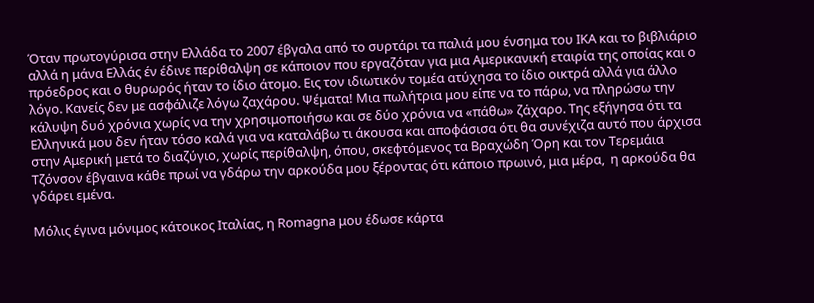Όταν πρωτογύρισα στην Ελλάδα το 2007 έβγαλα από το συρτάρι τα παλιά μου ένσημα του ΙΚΑ και το βιβλιάριο αλλά η μάνα Ελλάς έν έδινε περίθαλψη σε κάποιον που εργαζόταν για μια Αμερικανική εταιρία της οποίας και ο πρόεδρος και ο θυρωρός ήταν το ίδιο άτομο. Εις τον ιδιωτικόν τομέα ατύχησα το ίδιο οικτρά αλλά για άλλο λόγο. Κανείς δεν με ασφάλιζε λόγω ζαχάρου. Ψέματα! Μια πωλήτρια μου είπε να το πάρω, να πληρώσω την κάλυψη δυό χρόνια χωρίς να την χρησιμοποιήσω και σε δύο χρόνια να «πάθω» ζάχαρο. Της εξήγησα ότι τα Ελληνικά μου δεν ήταν τόσο καλά για να καταλάβω τι άκουσα και αποφάσισα ότι θα συνέχιζα αυτό που άρχισα στην Αμερική μετά το διαζύγιο, χωρίς περίθαλψη, όπου, σκεφτόμενος τα Βραχώδη Όρη και τον Τερεμάια Τζόνσον έβγαινα κάθε πρωί να γδάρω την αρκούδα μου ξέροντας ότι κάποιο πρωινό, μια μέρα,  η αρκούδα θα γδάρει εμένα.

Μόλις έγινα μόνιμος κάτοικος Ιταλίας, η Romagna μου έδωσε κάρτα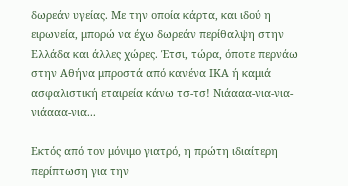δωρεάν υγείας. Με την οποία κάρτα, και ιδού η ειρωνεία, μπορώ να έχω δωρεάν περίθαλψη στην Ελλάδα και άλλες χώρες. Έτσι, τώρα, όποτε περνάω στην Αθήνα μπροστά από κανένα ΙΚΑ ή καμιά ασφαλιστική εταιρεία κάνω τσ-τσ! Νιάααα-νια-νια-νιάααα-νια...

Εκτός από τον μόνιμο γιατρό, η πρώτη ιδιαίτερη περίπτωση για την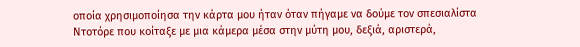οποία χρησιμοποίησα την κάρτα μου ήταν όταν πήγαμε να δούμε τον σπεσιαλίστα Ντοτόρε που κοίταξε με μια κάμερα μέσα στην μύτη μου, δεξιά, αριστερά,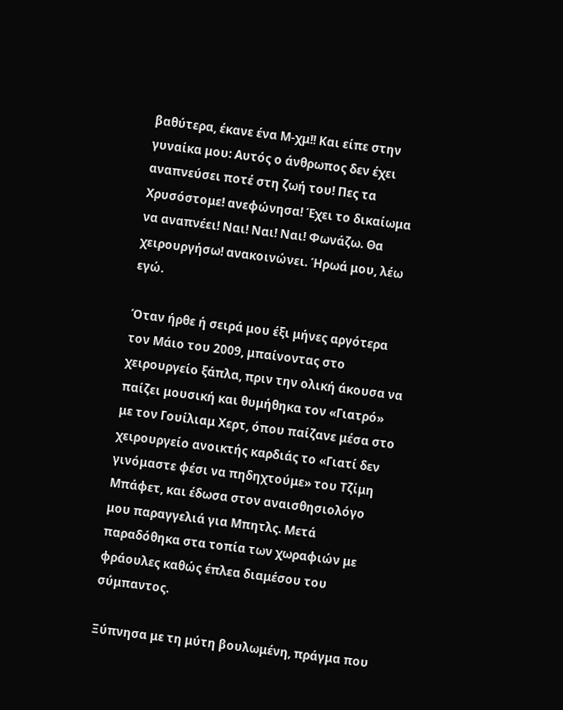βαθύτερα, έκανε ένα Μ-χμ!! Και είπε στην γυναίκα μου: Αυτός ο άνθρωπος δεν έχει αναπνεύσει ποτέ στη ζωή του! Πες τα Χρυσόστομε! ανεφώνησα! Έχει το δικαίωμα να αναπνέει! Ναι! Ναι! Ναι! Φωνάζω. Θα χειρουργήσω! ανακοινώνει. Ήρωά μου, λέω εγώ.

Όταν ήρθε ή σειρά μου έξι μήνες αργότερα τον Μάιο του 2009, μπαίνοντας στο χειρουργείο ξάπλα, πριν την ολική άκουσα να παίζει μουσική και θυμήθηκα τον «Γιατρό» με τον Γουίλιαμ Χερτ, όπου παίζανε μέσα στο χειρουργείο ανοικτής καρδιάς το «Γιατί δεν γινόμαστε φέσι να πηδηχτούμε» του Τζίμη Μπάφετ, και έδωσα στον αναισθησιολόγο μου παραγγελιά για Μπητλς. Μετά παραδόθηκα στα τοπία των χωραφιών με φράουλες καθώς έπλεα διαμέσου του σύμπαντος.

Ξύπνησα με τη μύτη βουλωμένη, πράγμα που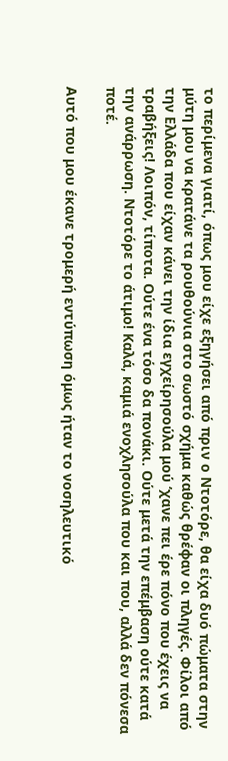το περίμενα γιατί, όπως μου είχε εξηγήσει από πριν ο Ντοτόρε, θα είχα δυό πώματα στην μύτη μου να κρατάνε τα ρουθούνια στο σωστό σχήμα καθώς θρέφαν οι πληγές. Φίλοι από την Ελλάδα που είχαν κάνει την ίδια εγχείρησούλα μού ‘χανε πει έρε πόνο που έχεις να τραβήξεις! Λοιπόν, τίποτα. Ούτε ένα τόσο δα πονάκι. Ούτε μετά την επέμβαση ούτε κατά την ανάρρωση. Ντοτόρε το άτιμο! Καλά, καμιά ενοχλησούλα που και που, αλλά δεν πόνεσα ποτέ.

Αυτό που μου έκανε τρομερή εντύπωση όμως ήταν το νοσηλευτικό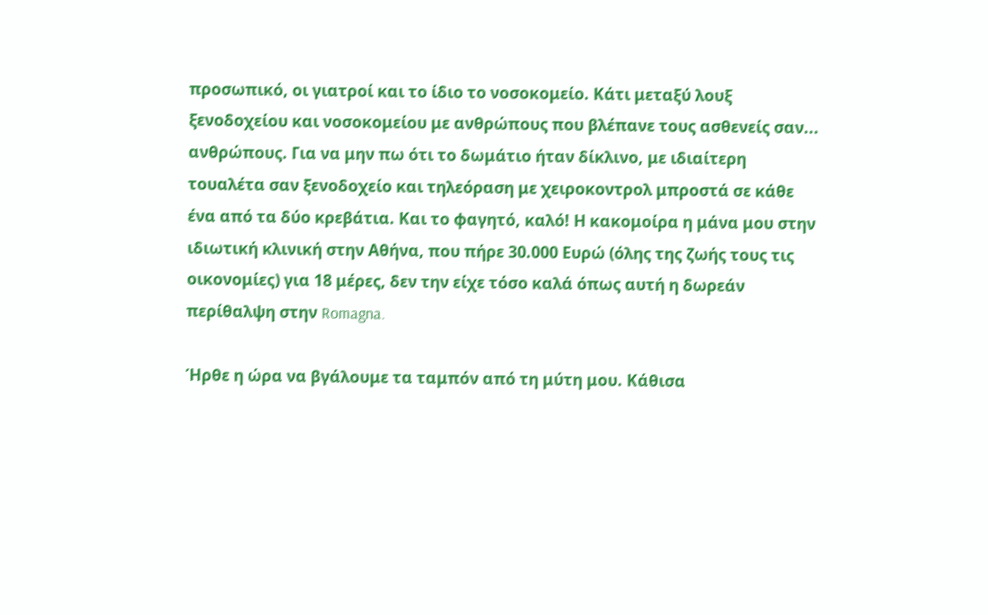προσωπικό, οι γιατροί και το ίδιο το νοσοκομείο. Κάτι μεταξύ λουξ ξενοδοχείου και νοσοκομείου με ανθρώπους που βλέπανε τους ασθενείς σαν... ανθρώπους. Για να μην πω ότι το δωμάτιο ήταν δίκλινο, με ιδιαίτερη τουαλέτα σαν ξενοδοχείο και τηλεόραση με χειροκοντρολ μπροστά σε κάθε ένα από τα δύο κρεβάτια. Και το φαγητό, καλό! Η κακομοίρα η μάνα μου στην ιδιωτική κλινική στην Αθήνα, που πήρε 30.000 Ευρώ (όλης της ζωής τους τις οικονομίες) για 18 μέρες, δεν την είχε τόσο καλά όπως αυτή η δωρεάν περίθαλψη στην Romagna.

Ήρθε η ώρα να βγάλουμε τα ταμπόν από τη μύτη μου. Κάθισα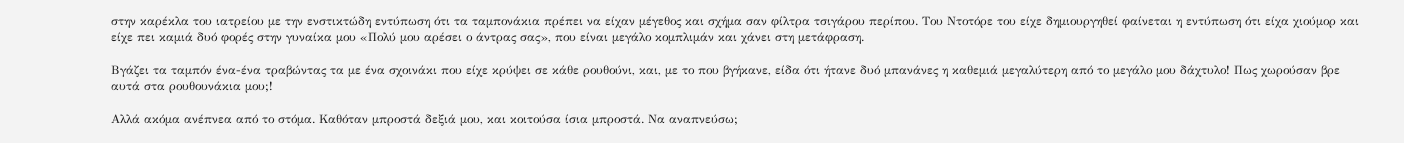στην καρέκλα του ιατρείου με την ενστικτώδη εντύπωση ότι τα ταμπονάκια πρέπει να είχαν μέγεθος και σχήμα σαν φίλτρα τσιγάρου περίπου. Του Ντοτόρε του είχε δημιουργηθεί φαίνεται η εντύπωση ότι είχα χιούμορ και είχε πει καμιά δυό φορές στην γυναίκα μου «Πολύ μου αρέσει ο άντρας σας», που είναι μεγάλο κομπλιμάν και χάνει στη μετάφραση.

Βγάζει τα ταμπόν ένα-ένα τραβώντας τα με ένα σχοινάκι που είχε κρύψει σε κάθε ρουθούνι, και, με το που βγήκανε, είδα ότι ήτανε δυό μπανάνες η καθεμιά μεγαλύτερη από το μεγάλο μου δάχτυλο! Πως χωρούσαν βρε αυτά στα ρουθουνάκια μου;!

Αλλά ακόμα ανέπνεα από το στόμα. Καθόταν μπροστά δεξιά μου, και κοιτούσα ίσια μπροστά. Να αναπνεύσω;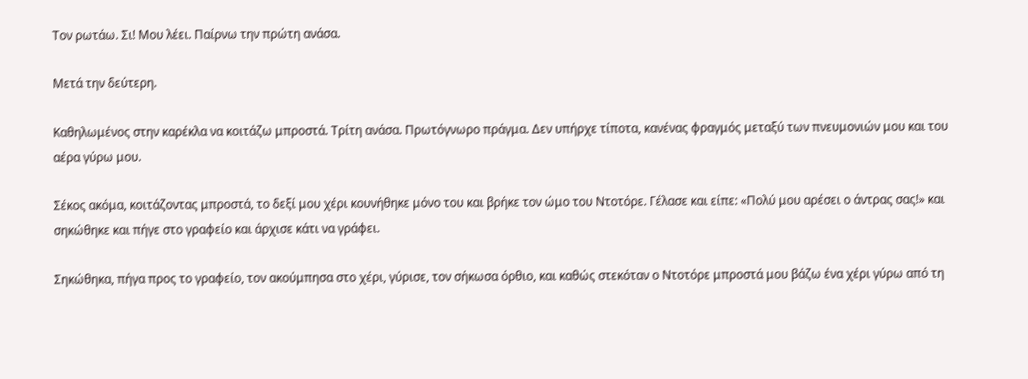Τον ρωτάω. Σι! Μου λέει. Παίρνω την πρώτη ανάσα.

Μετά την δεύτερη.

Καθηλωμένος στην καρέκλα να κοιτάζω μπροστά. Τρίτη ανάσα. Πρωτόγνωρο πράγμα. Δεν υπήρχε τίποτα, κανένας φραγμός μεταξύ των πνευμονιών μου και του αέρα γύρω μου.

Σέκος ακόμα, κοιτάζοντας μπροστά, το δεξί μου χέρι κουνήθηκε μόνο του και βρήκε τον ώμο του Ντοτόρε. Γέλασε και είπε: «Πολύ μου αρέσει ο άντρας σας!» και σηκώθηκε και πήγε στο γραφείο και άρχισε κάτι να γράφει.

Σηκώθηκα, πήγα προς το γραφείο, τον ακούμπησα στο χέρι, γύρισε, τον σήκωσα όρθιο, και καθώς στεκόταν ο Ντοτόρε μπροστά μου βάζω ένα χέρι γύρω από τη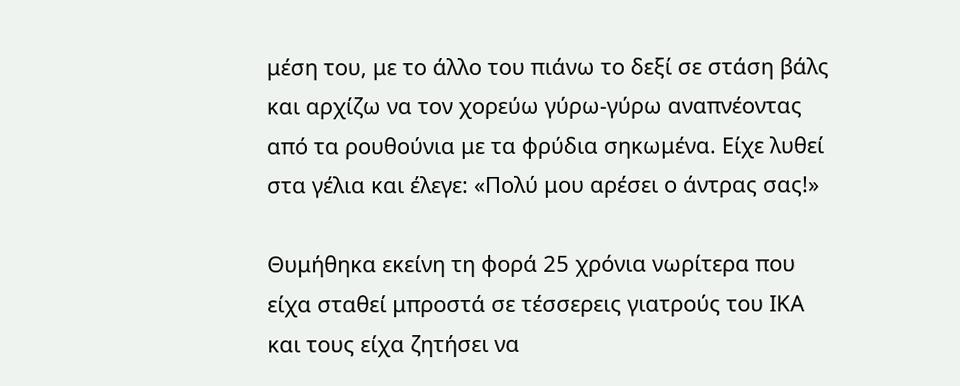μέση του, με το άλλο του πιάνω το δεξί σε στάση βάλς και αρχίζω να τον χορεύω γύρω-γύρω αναπνέοντας από τα ρουθούνια με τα φρύδια σηκωμένα. Είχε λυθεί στα γέλια και έλεγε: «Πολύ μου αρέσει ο άντρας σας!»

Θυμήθηκα εκείνη τη φορά 25 χρόνια νωρίτερα που είχα σταθεί μπροστά σε τέσσερεις γιατρούς του ΙΚΑ και τους είχα ζητήσει να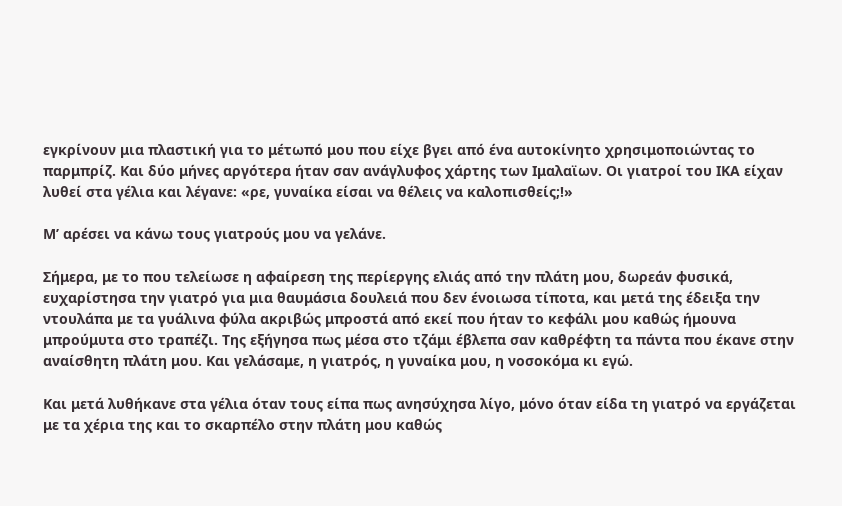εγκρίνουν μια πλαστική για το μέτωπό μου που είχε βγει από ένα αυτοκίνητο χρησιμοποιώντας το παρμπρίζ. Και δύο μήνες αργότερα ήταν σαν ανάγλυφος χάρτης των Iμαλαϊων. Οι γιατροί του ΙΚΑ είχαν λυθεί στα γέλια και λέγανε: «ρε, γυναίκα είσαι να θέλεις να καλοπισθείς;!»

Μ’ αρέσει να κάνω τους γιατρούς μου να γελάνε.

Σήμερα, με το που τελείωσε η αφαίρεση της περίεργης ελιάς από την πλάτη μου, δωρεάν φυσικά, ευχαρίστησα την γιατρό για μια θαυμάσια δουλειά που δεν ένοιωσα τίποτα, και μετά της έδειξα την ντουλάπα με τα γυάλινα φύλα ακριβώς μπροστά από εκεί που ήταν το κεφάλι μου καθώς ήμουνα μπρούμυτα στο τραπέζι. Της εξήγησα πως μέσα στο τζάμι έβλεπα σαν καθρέφτη τα πάντα που έκανε στην αναίσθητη πλάτη μου. Και γελάσαμε, η γιατρός, η γυναίκα μου, η νοσοκόμα κι εγώ.

Και μετά λυθήκανε στα γέλια όταν τους είπα πως ανησύχησα λίγο, μόνο όταν είδα τη γιατρό να εργάζεται με τα χέρια της και το σκαρπέλο στην πλάτη μου καθώς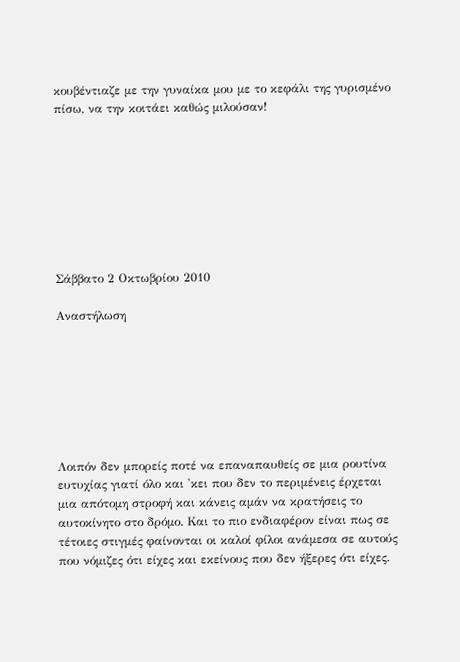κουβέντιαζε με την γυναίκα μου με το κεφάλι της γυρισμένο πίσω, να την κοιτάει καθώς μιλούσαν!








Σάββατο 2 Οκτωβρίου 2010

Αναστήλωση







Λοιπόν δεν μπορείς ποτέ να επαναπαυθείς σε μια ρουτίνα ευτυχίας γιατί όλο και 'κει που δεν το περιμένεις έρχεται  μια απότομη στροφή και κάνεις αμάν να κρατήσεις το αυτοκίνητο στο δρόμο. Και το πιο ενδιαφέρον είναι πως σε τέτοιες στιγμές φαίνονται οι καλοί φίλοι ανάμεσα σε αυτούς που νόμιζες ότι είχες και εκείνους που δεν ήξερες ότι είχες.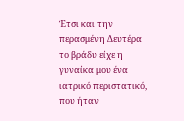Έτσι και την περασμένη Δευτέρα το βράδυ είχε η γυναίκα μου ένα ιατρικό περιστατικό, που ήταν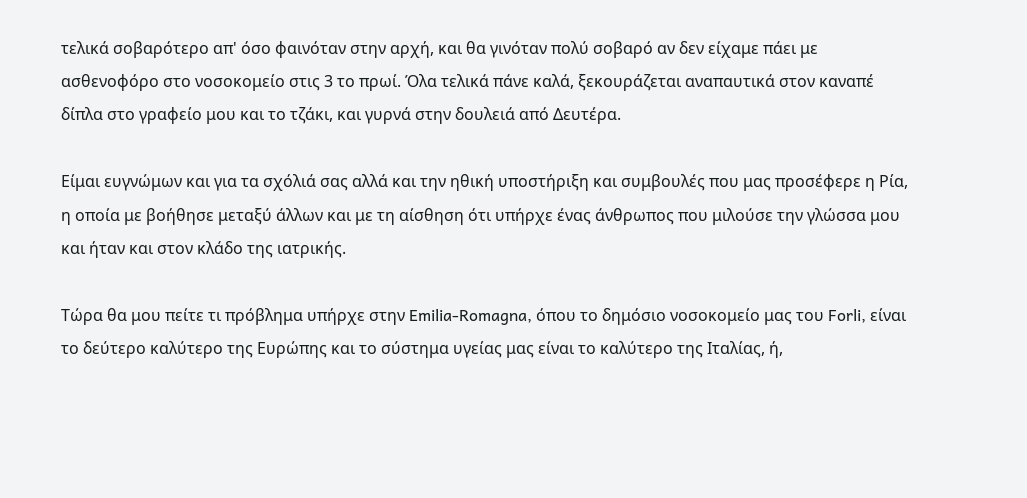τελικά σοβαρότερο απ' όσο φαινόταν στην αρχή, και θα γινόταν πολύ σοβαρό αν δεν είχαμε πάει με ασθενοφόρο στο νοσοκομείο στις 3 το πρωί. Όλα τελικά πάνε καλά, ξεκουράζεται αναπαυτικά στον καναπέ δίπλα στο γραφείο μου και το τζάκι, και γυρνά στην δουλειά από Δευτέρα.

Είμαι ευγνώμων και για τα σχόλιά σας αλλά και την ηθική υποστήριξη και συμβουλές που μας προσέφερε η Ρία, η οποία με βοήθησε μεταξύ άλλων και με τη αίσθηση ότι υπήρχε ένας άνθρωπος που μιλούσε την γλώσσα μου και ήταν και στον κλάδο της ιατρικής.

Τώρα θα μου πείτε τι πρόβλημα υπήρχε στην Emilia-Romagna, όπου το δημόσιο νοσοκομείο μας του Forli, είναι το δεύτερο καλύτερο της Ευρώπης και το σύστημα υγείας μας είναι το καλύτερο της Ιταλίας, ή,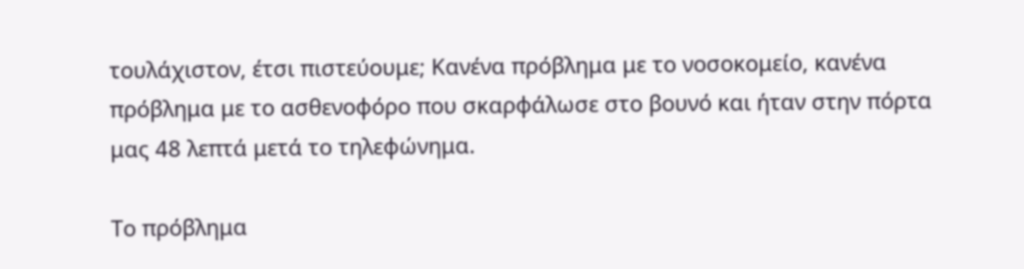τουλάχιστον, έτσι πιστεύουμε; Κανένα πρόβλημα με το νοσοκομείο, κανένα πρόβλημα με το ασθενοφόρο που σκαρφάλωσε στο βουνό και ήταν στην πόρτα μας 48 λεπτά μετά το τηλεφώνημα.

Το πρόβλημα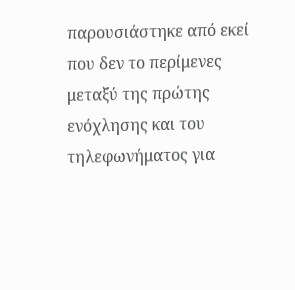παρουσιάστηκε από εκεί που δεν το περίμενες μεταξύ της πρώτης ενόχλησης και του τηλεφωνήματος για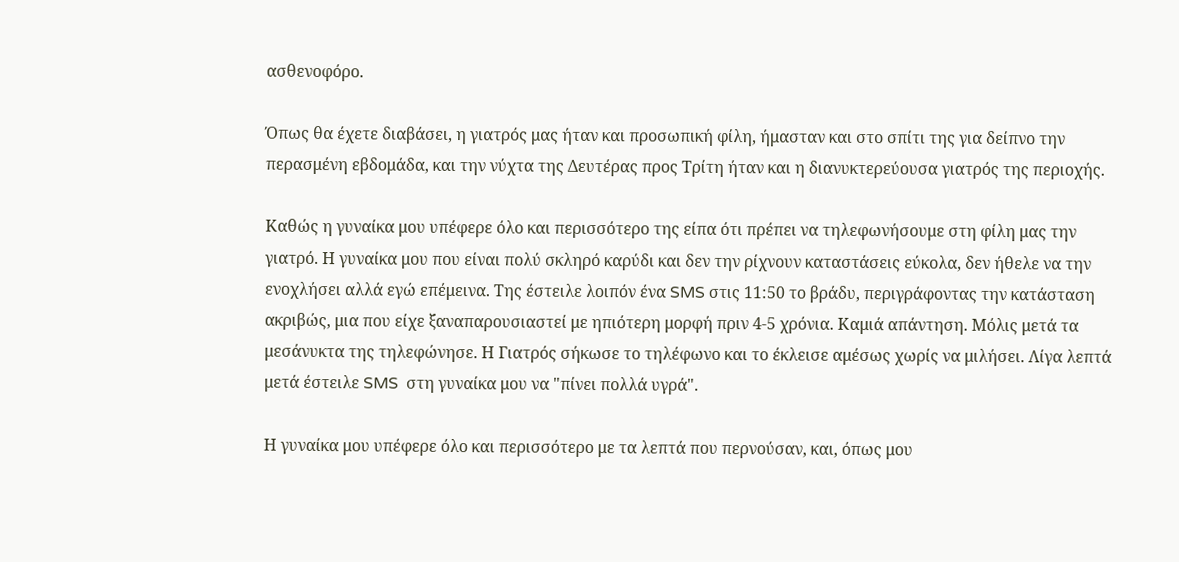ασθενοφόρο.

Όπως θα έχετε διαβάσει, η γιατρός μας ήταν και προσωπική φίλη, ήμασταν και στο σπίτι της για δείπνο την περασμένη εβδομάδα, και την νύχτα της Δευτέρας προς Τρίτη ήταν και η διανυκτερεύουσα γιατρός της περιοχής.

Καθώς η γυναίκα μου υπέφερε όλο και περισσότερο της είπα ότι πρέπει να τηλεφωνήσουμε στη φίλη μας την γιατρό. Η γυναίκα μου που είναι πολύ σκληρό καρύδι και δεν την ρίχνουν καταστάσεις εύκολα, δεν ήθελε να την ενοχλήσει αλλά εγώ επέμεινα. Της έστειλε λοιπόν ένα SMS στις 11:50 το βράδυ, περιγράφοντας την κατάσταση ακριβώς, μια που είχε ξαναπαρουσιαστεί με ηπιότερη μορφή πριν 4-5 χρόνια. Καμιά απάντηση. Μόλις μετά τα μεσάνυκτα της τηλεφώνησε. Η Γιατρός σήκωσε το τηλέφωνο και το έκλεισε αμέσως χωρίς να μιλήσει. Λίγα λεπτά μετά έστειλε SMS  στη γυναίκα μου να "πίνει πολλά υγρά".

Η γυναίκα μου υπέφερε όλο και περισσότερο με τα λεπτά που περνούσαν, και, όπως μου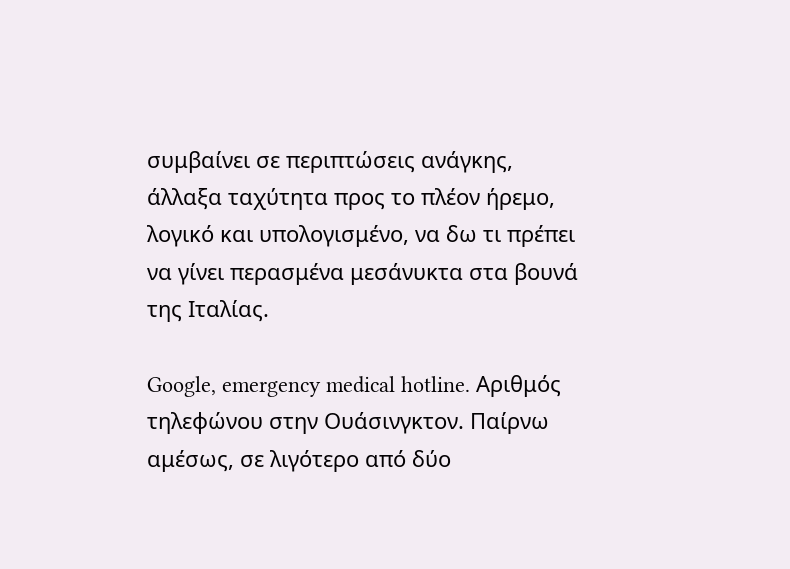συμβαίνει σε περιπτώσεις ανάγκης, άλλαξα ταχύτητα προς το πλέον ήρεμο, λογικό και υπολογισμένο, να δω τι πρέπει να γίνει περασμένα μεσάνυκτα στα βουνά της Ιταλίας.

Google, emergency medical hotline. Αριθμός τηλεφώνου στην Ουάσινγκτον. Παίρνω αμέσως, σε λιγότερο από δύο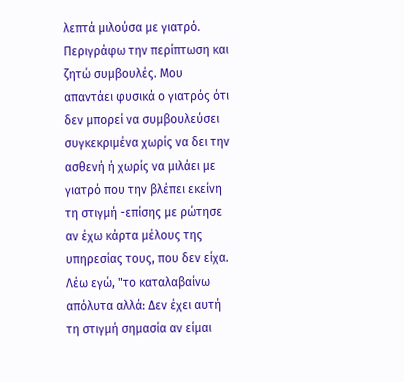λεπτά μιλούσα με γιατρό. Περιγράφω την περίπτωση και ζητώ συμβουλές. Μου απαντάει φυσικά ο γιατρός ότι δεν μπορεί να συμβουλεύσει συγκεκριμένα χωρίς να δει την ασθενή ή χωρίς να μιλάει με γιατρό που την βλέπει εκείνη τη στιγμή -επίσης με ρώτησε αν έχω κάρτα μέλους της υπηρεσίας τους, που δεν είχα. Λέω εγώ, "το καταλαβαίνω απόλυτα αλλά: Δεν έχει αυτή τη στιγμή σημασία αν είμαι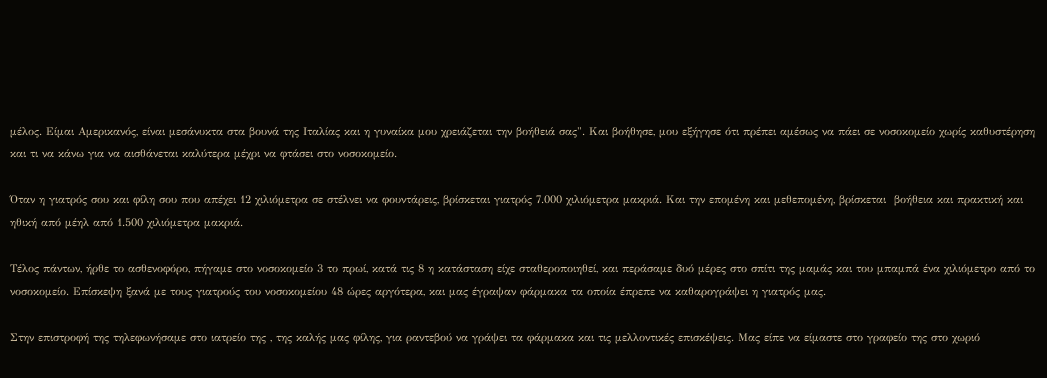μέλος. Είμαι Αμερικανός, είναι μεσάνυκτα στα βουνά της Ιταλίας και η γυναίκα μου χρειάζεται την βοήθειά σας". Και βοήθησε, μου εξήγησε ότι πρέπει αμέσως να πάει σε νοσοκομείο χωρίς καθυστέρηση και τι να κάνω για να αισθάνεται καλύτερα μέχρι να φτάσει στο νοσοκομείο.

Όταν η γιατρός σου και φίλη σου που απέχει 12 χιλιόμετρα σε στέλνει να φουντάρεις, βρίσκεται γιατρός 7.000 χιλιόμετρα μακριά. Και την επομένη και μεθεπομένη, βρίσκεται  βοήθεια και πρακτική και ηθική από μέηλ από 1.500 χιλιόμετρα μακριά.

Τέλος πάντων, ήρθε το ασθενοφόρο, πήγαμε στο νοσοκομείο 3 το πρωί, κατά τις 8 η κατάσταση είχε σταθεροποιηθεί, και περάσαμε δυό μέρες στο σπίτι της μαμάς και του μπαμπά ένα χιλιόμετρο από το νοσοκομείο. Επίσκεψη ξανά με τους γιατρούς του νοσοκομείου 48 ώρες αργότερα, και μας έγραψαν φάρμακα τα οποία έπρεπε να καθαρογράψει η γιατρός μας.

Στην επιστροφή της τηλεφωνήσαμε στο ιατρείο της , της καλής μας φίλης, για ραντεβού να γράψει τα φάρμακα και τις μελλοντικές επισκέψεις. Μας είπε να είμαστε στο γραφείο της στο χωριό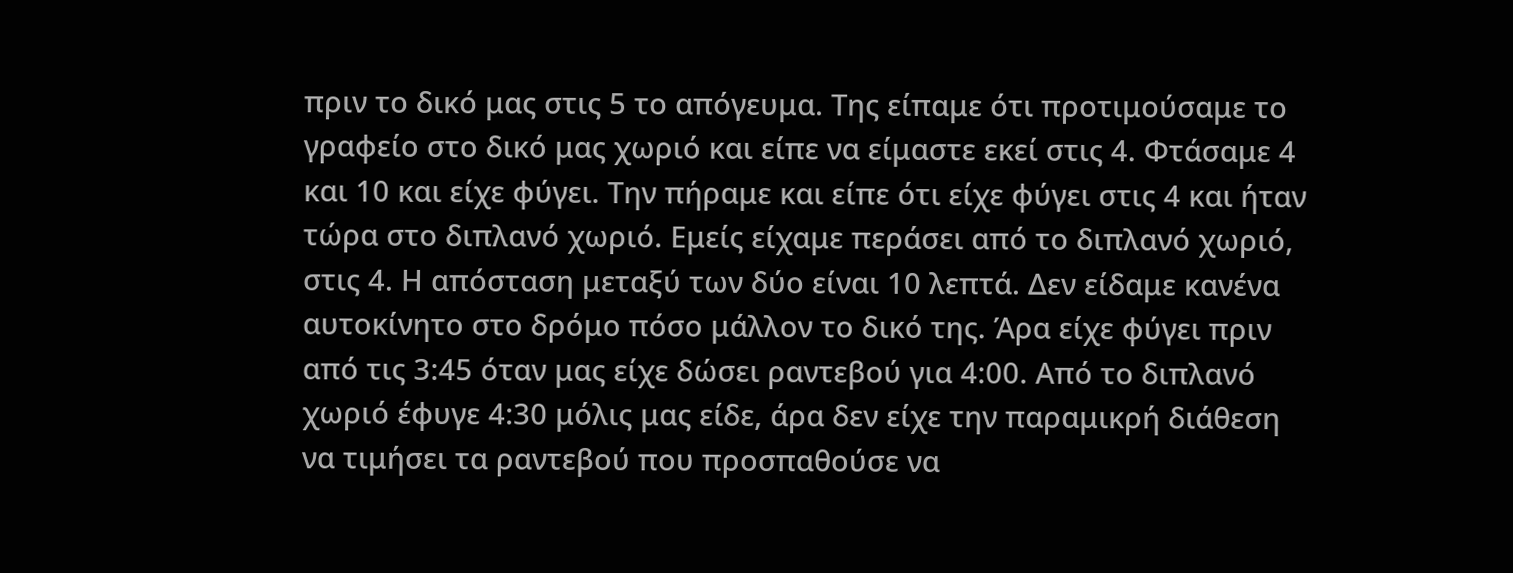πριν το δικό μας στις 5 το απόγευμα. Της είπαμε ότι προτιμούσαμε το γραφείο στο δικό μας χωριό και είπε να είμαστε εκεί στις 4. Φτάσαμε 4 και 10 και είχε φύγει. Την πήραμε και είπε ότι είχε φύγει στις 4 και ήταν τώρα στο διπλανό χωριό. Εμείς είχαμε περάσει από το διπλανό χωριό, στις 4. Η απόσταση μεταξύ των δύο είναι 10 λεπτά. Δεν είδαμε κανένα αυτοκίνητο στο δρόμο πόσο μάλλον το δικό της. Άρα είχε φύγει πριν από τις 3:45 όταν μας είχε δώσει ραντεβού για 4:00. Από το διπλανό χωριό έφυγε 4:30 μόλις μας είδε, άρα δεν είχε την παραμικρή διάθεση να τιμήσει τα ραντεβού που προσπαθούσε να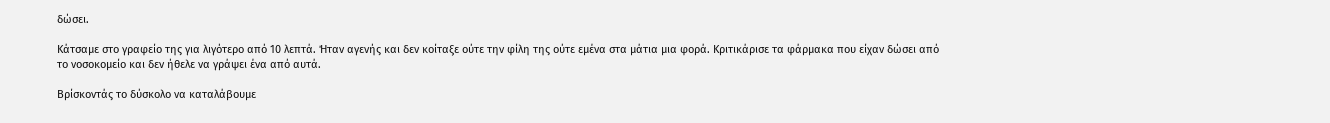δώσει.

Κάτσαμε στο γραφείο της για λιγότερο από 10 λεπτά. Ήταν αγενής και δεν κοίταξε ούτε την φίλη της ούτε εμένα στα μάτια μια φορά. Κριτικάρισε τα φάρμακα που είχαν δώσει από το νοσοκομείο και δεν ήθελε να γράψει ένα από αυτά.

Βρίσκοντάς το δύσκολο να καταλάβουμε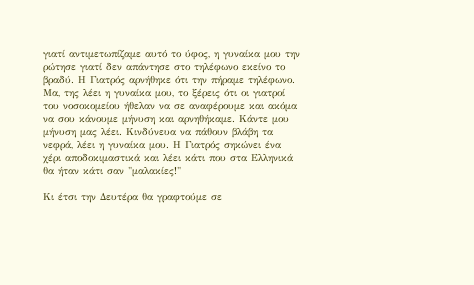γιατί αντιμετωπίζαμε αυτό το ύφος, η γυναίκα μου την ρώτησε γιατί δεν απάντησε στο τηλέφωνο εκείνο το βραδύ. Η Γιατρός αρνήθηκε ότι την πήραμε τηλέφωνο. Μα, της λέει η γυναίκα μου, το ξέρεις ότι οι γιατροί του νοσοκομείου ήθελαν να σε αναφέρουμε και ακόμα να σου κάνουμε μήνυση και αρνηθήκαμε. Κάντε μου μήνυση μας λέει. Κινδύνευα να πάθουν βλάβη τα νεφρά, λέει η γυναίκα μου. Η Γιατρός σηκώνει ένα χέρι αποδοκιμαστικά και λέει κάτι που στα Ελληνικά θα ήταν κάτι σαν "μαλακίες!"

Κι έτσι την Δευτέρα θα γραφτούμε σε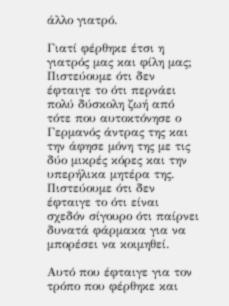άλλο γιατρό.

Γιατί φέρθηκε έτσι η γιατρός μας και φίλη μας; Πιστεύουμε ότι δεν έφταιγε το ότι περνάει πολύ δύσκολη ζωή από τότε που αυτοκτόνησε ο Γερμανός άντρας της και την άφησε μόνη της με τις δύο μικρές κόρες και την υπερήλικα μητέρα της. Πιστεύουμε ότι δεν έφταιγε το ότι είναι σχεδόν σίγουρο ότι παίρνει δυνατά φάρμακα για να μπορέσει να κοιμηθεί.

Αυτό που έφταιγε για τον τρόπο που φέρθηκε και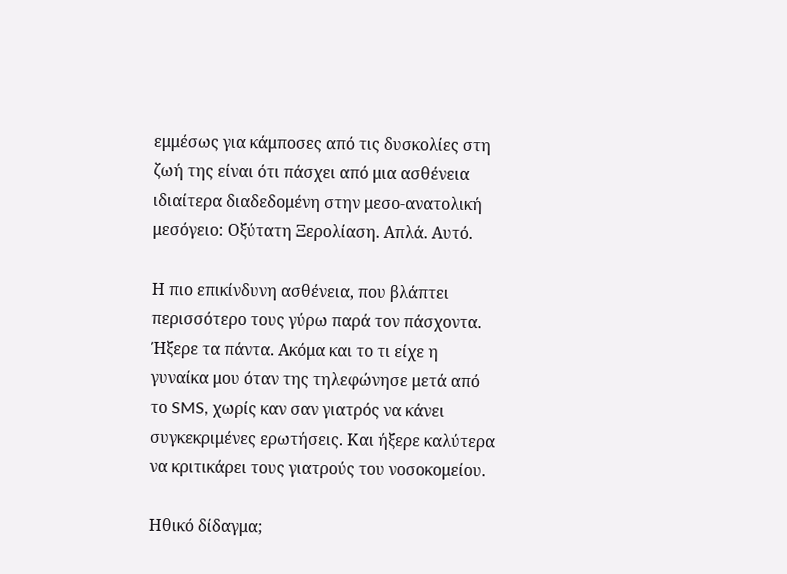εμμέσως για κάμποσες από τις δυσκολίες στη ζωή της είναι ότι πάσχει από μια ασθένεια ιδιαίτερα διαδεδομένη στην μεσο-ανατολική μεσόγειο: Οξύτατη Ξερολίαση. Απλά. Αυτό.

Η πιο επικίνδυνη ασθένεια, που βλάπτει περισσότερο τους γύρω παρά τον πάσχοντα. Ήξερε τα πάντα. Ακόμα και το τι είχε η γυναίκα μου όταν της τηλεφώνησε μετά από το SMS, χωρίς καν σαν γιατρός να κάνει συγκεκριμένες ερωτήσεις. Και ήξερε καλύτερα να κριτικάρει τους γιατρούς του νοσοκομείου.

Ηθικό δίδαγμα;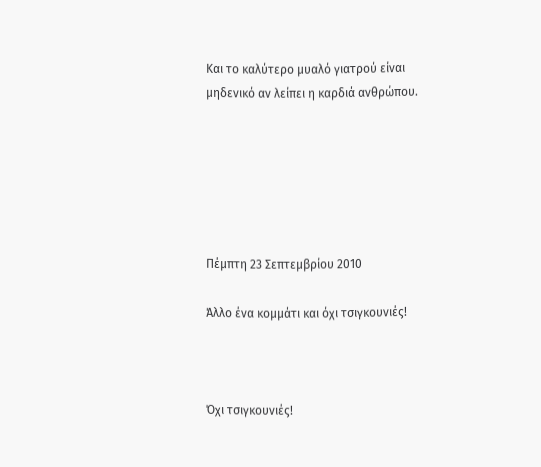Και το καλύτερο μυαλό γιατρού είναι μηδενικό αν λείπει η καρδιά ανθρώπου.






Πέμπτη 23 Σεπτεμβρίου 2010

Άλλο ένα κομμάτι και όχι τσιγκουνιές!



Όχι τσιγκουνιές!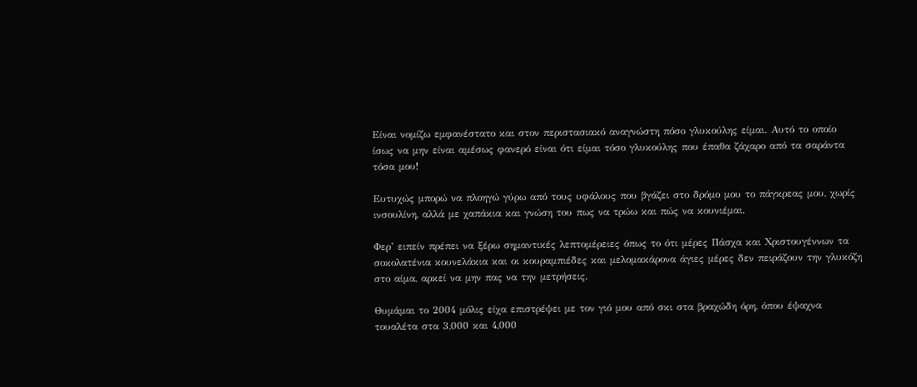Είναι νομίζω εμφανέστατο και στον περιστασιακό αναγνώστη πόσο γλυκούλης είμαι. Αυτό το οποίο ίσως να μην είναι αμέσως φανερό είναι ότι είμαι τόσο γλυκούλης που έπαθα ζάχαρο από τα σαράντα τόσα μου!

Ευτυχώς μπορώ να πλοηγώ γύρω από τους υφάλους που βγάζει στο δρόμο μου το πάγκρεας μου, χωρίς ινσουλίνη, αλλά με χαπάκια και γνώση του πως να τρώω και πώς να κουνιέμαι.

Φερ’ ειπείν πρέπει να ξέρω σημαντικές λεπτομέρειες όπως το ότι μέρες Πάσχα και Χριστουγέννων τα σοκολατένια κουνελάκια και οι κουραμπιέδες και μελομακάρονα άγιες μέρες δεν πειράζουν την γλυκόζη στο αίμα, αρκεί να μην πας να την μετρήσεις.

Θυμάμαι το 2004 μόλις είχα επιστρέψει με τον γιό μου από σκι στα βραχώδη όρη, όπου έψαχνα τουαλέτα στα 3,000 και 4,000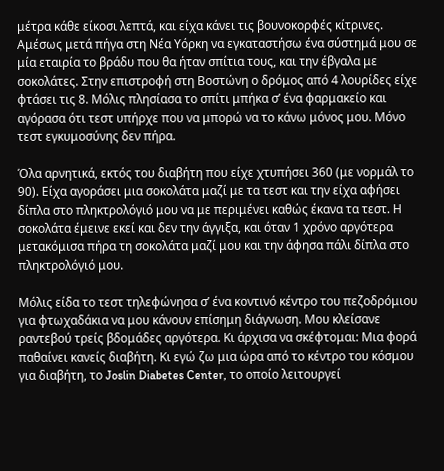μέτρα κάθε είκοσι λεπτά, και είχα κάνει τις βουνοκορφές κίτρινες. Αμέσως μετά πήγα στη Νέα Υόρκη να εγκαταστήσω ένα σύστημά μου σε μία εταιρία το βράδυ που θα ήταν σπίτια τους, και την έβγαλα με σοκολάτες. Στην επιστροφή στη Βοστώνη ο δρόμος από 4 λουρίδες είχε φτάσει τις 8. Μόλις πλησίασα το σπίτι μπήκα σ’ ένα φαρμακείο και αγόρασα ότι τεστ υπήρχε που να μπορώ να το κάνω μόνος μου. Μόνο τεστ εγκυμοσύνης δεν πήρα.

Όλα αρνητικά, εκτός του διαβήτη που είχε χτυπήσει 360 (με νορμάλ το 90). Είχα αγοράσει μια σοκολάτα μαζί με τα τεστ και την είχα αφήσει δίπλα στο πληκτρολόγιό μου να με περιμένει καθώς έκανα τα τεστ. Η σοκολάτα έμεινε εκεί και δεν την άγγιξα, και όταν 1 χρόνο αργότερα μετακόμισα πήρα τη σοκολάτα μαζί μου και την άφησα πάλι δίπλα στο πληκτρολόγιό μου.

Μόλις είδα το τεστ τηλεφώνησα σ’ ένα κοντινό κέντρο του πεζοδρόμιου για φτωχαδάκια να μου κάνουν επίσημη διάγνωση. Μου κλείσανε ραντεβού τρείς βδομάδες αργότερα. Κι άρχισα να σκέφτομαι: Μια φορά παθαίνει κανείς διαβήτη. Κι εγώ ζω μια ώρα από το κέντρο του κόσμου για διαβήτη, το Joslin Diabetes Center, το οποίο λειτουργεί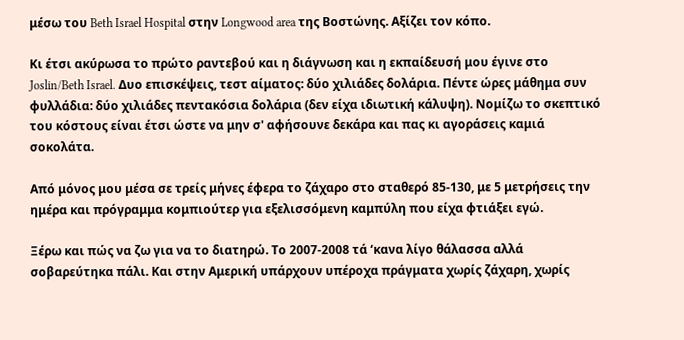μέσω του Beth Israel Hospital στην Longwood area της Βοστώνης. Αξίζει τον κόπο.

Κι έτσι ακύρωσα το πρώτο ραντεβού και η διάγνωση και η εκπαίδευσή μου έγινε στο Joslin/Beth Israel. Δυο επισκέψεις, τεστ αίματος: δύο χιλιάδες δολάρια. Πέντε ώρες μάθημα συν φυλλάδια: δύο χιλιάδες πεντακόσια δολάρια (δεν είχα ιδιωτική κάλυψη). Νομίζω το σκεπτικό του κόστους είναι έτσι ώστε να μην σ' αφήσουνε δεκάρα και πας κι αγοράσεις καμιά σοκολάτα.

Από μόνος μου μέσα σε τρείς μήνες έφερα το ζάχαρο στο σταθερό 85-130, με 5 μετρήσεις την ημέρα και πρόγραμμα κομπιούτερ για εξελισσόμενη καμπύλη που είχα φτιάξει εγώ.

Ξέρω και πώς να ζω για να το διατηρώ. Το 2007-2008 τά ‘κανα λίγο θάλασσα αλλά σοβαρεύτηκα πάλι. Και στην Αμερική υπάρχουν υπέροχα πράγματα χωρίς ζάχαρη, χωρίς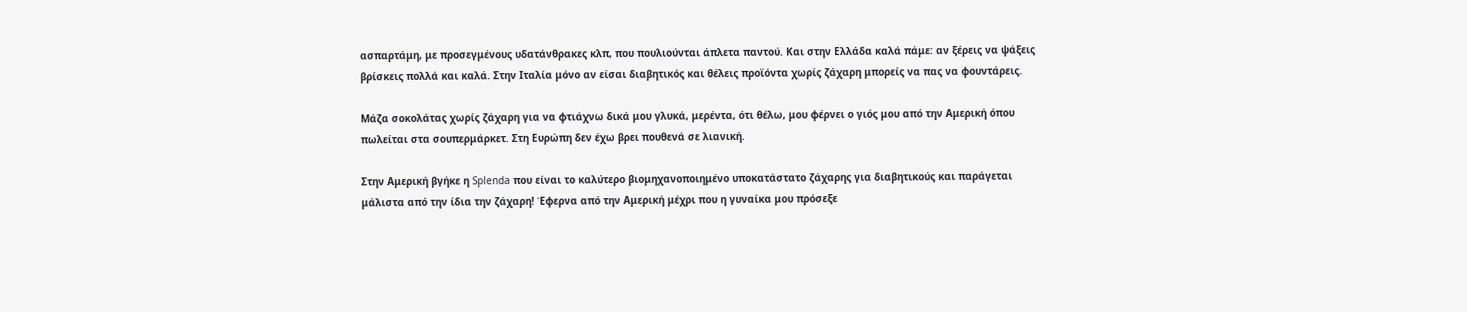ασπαρτάμη, με προσεγμένους υδατάνθρακες κλπ, που πουλιούνται άπλετα παντού. Και στην Ελλάδα καλά πάμε: αν ξέρεις να ψάξεις βρίσκεις πολλά και καλά. Στην Ιταλία μόνο αν είσαι διαβητικός και θέλεις προϊόντα χωρίς ζάχαρη μπορείς να πας να φουντάρεις.

Μάζα σοκολάτας χωρίς ζάχαρη για να φτιάχνω δικά μου γλυκά, μερέντα, ότι θέλω, μου φέρνει ο γιός μου από την Αμερική όπου πωλείται στα σουπερμάρκετ. Στη Ευρώπη δεν έχω βρει πουθενά σε λιανική.

Στην Αμερική βγήκε η Splenda που είναι το καλύτερο βιομηχανοποιημένο υποκατάστατο ζάχαρης για διαβητικούς και παράγεται μάλιστα από την ίδια την ζάχαρη! Έφερνα από την Αμερική μέχρι που η γυναίκα μου πρόσεξε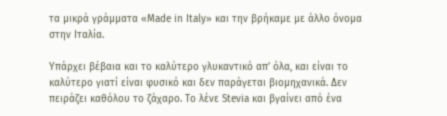τα μικρά γράμματα «Made in Italy» και την βρήκαμε με άλλο όνομα στην Ιταλία.

Υπάρχει βέβαια και το καλύτερο γλυκαντικό απ’ όλα, και είναι το καλύτερο γιατί είναι φυσικό και δεν παράγεται βιομηχανικά. Δεν πειράζει καθόλου το ζάχαρο. Το λένε Stevia και βγαίνει από ένα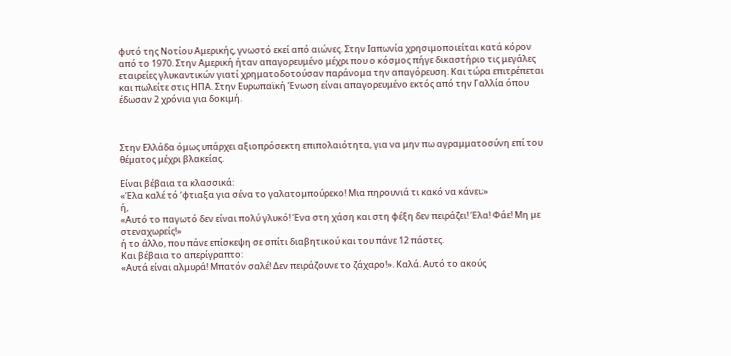φυτό της Νοτίου Αμερικής, γνωστό εκεί από αιώνες. Στην Ιαπωνία χρησιμοποιείται κατά κόρον από το 1970. Στην Αμερική ήταν απαγορευμένο μέχρι που ο κόσμος πήγε δικαστήριο τις μεγάλες εταιρείες γλυκαντικών γιατί χρηματοδοτούσαν παράνομα την απαγόρευση. Και τώρα επιτρέπεται και πωλείτε στις ΗΠΑ. Στην Ευρωπαϊκή Ένωση είναι απαγορευμένο εκτός από την Γαλλία όπου έδωσαν 2 χρόνια για δοκιμή.



Στην Ελλάδα όμως υπάρχει αξιοπρόσεκτη επιπολαιότητα, για να μην πω αγραμματοσύνη επί του θέματος μέχρι βλακείας.

Είναι βέβαια τα κλασσικά:
«Έλα καλέ τό ‘φτιαξα για σένα το γαλατομπούρεκο! Μια πηρουνιά τι κακό να κάνει;»
ή,
«Αυτό το παγωτό δεν είναι πολύ γλυκό! Ένα στη χάση και στη φέξη δεν πειράζει! Έλα! Φάε! Μη με στεναχωρείς!»
ή το άλλο, που πάνε επίσκεψη σε σπίτι διαβητικού και του πάνε 12 πάστες.
Και βέβαια το απερίγραπτο:
«Αυτά είναι αλμυρά! Μπατόν σαλέ! Δεν πειράζουνε το ζάχαρο!». Καλά. Αυτό το ακούς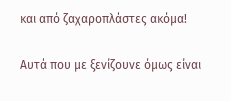και από ζαχαροπλάστες ακόμα!

Αυτά που με ξενίζουνε όμως είναι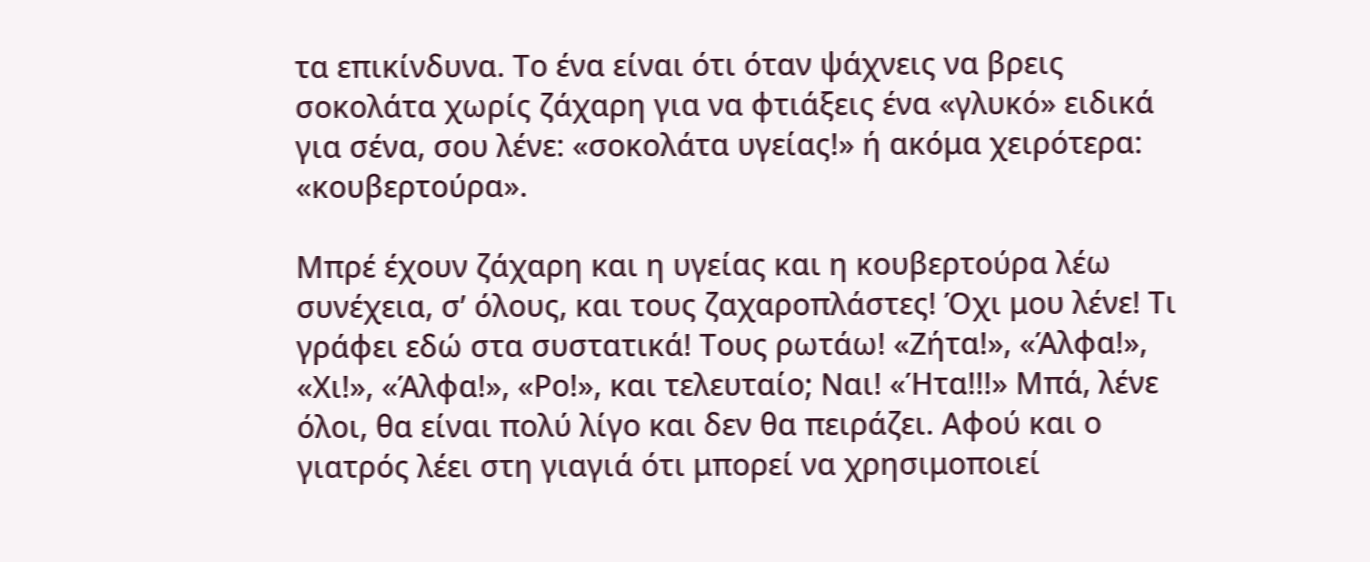τα επικίνδυνα. Το ένα είναι ότι όταν ψάχνεις να βρεις σοκολάτα χωρίς ζάχαρη για να φτιάξεις ένα «γλυκό» ειδικά για σένα, σου λένε: «σοκολάτα υγείας!» ή ακόμα χειρότερα: «κουβερτούρα».

Μπρέ έχουν ζάχαρη και η υγείας και η κουβερτούρα λέω συνέχεια, σ’ όλους, και τους ζαχαροπλάστες! Όχι μου λένε! Τι γράφει εδώ στα συστατικά! Τους ρωτάω! «Ζήτα!», «Άλφα!», «Χι!», «Άλφα!», «Ρο!», και τελευταίο; Ναι! «Ήτα!!!» Μπά, λένε όλοι, θα είναι πολύ λίγο και δεν θα πειράζει. Αφού και ο γιατρός λέει στη γιαγιά ότι μπορεί να χρησιμοποιεί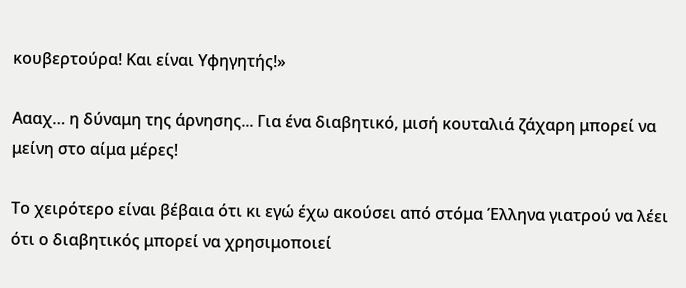κουβερτούρα! Και είναι Υφηγητής!»

Αααχ… η δύναμη της άρνησης... Για ένα διαβητικό, μισή κουταλιά ζάχαρη μπορεί να μείνη στο αίμα μέρες!

Tο χειρότερο είναι βέβαια ότι κι εγώ έχω ακούσει από στόμα Έλληνα γιατρού να λέει ότι ο διαβητικός μπορεί να χρησιμοποιεί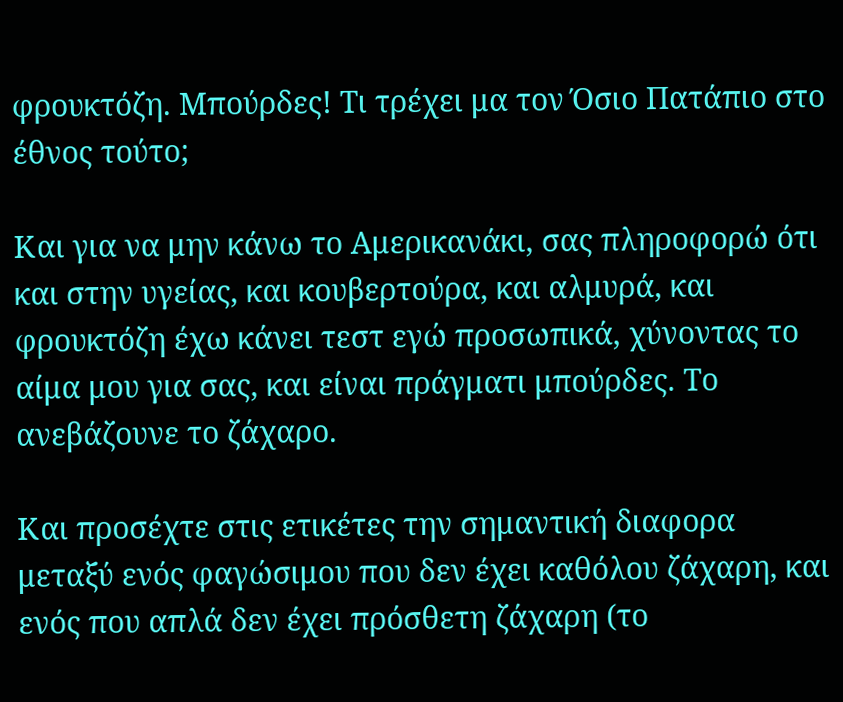φρουκτόζη. Μπούρδες! Τι τρέχει μα τον Όσιο Πατάπιο στο έθνος τούτο;

Και για να μην κάνω το Αμερικανάκι, σας πληροφορώ ότι και στην υγείας, και κουβερτούρα, και αλμυρά, και φρουκτόζη έχω κάνει τεστ εγώ προσωπικά, χύνοντας το αίμα μου για σας, και είναι πράγματι μπούρδες. Το ανεβάζουνε το ζάχαρο.

Και προσέχτε στις ετικέτες την σημαντική διαφορα μεταξύ ενός φαγώσιμου που δεν έχει καθόλου ζάχαρη, και ενός που απλά δεν έχει πρόσθετη ζάχαρη (το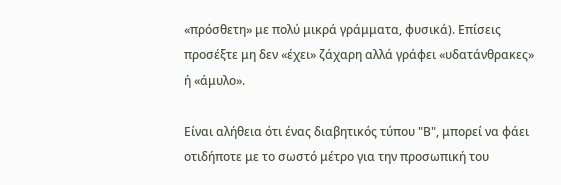«πρόσθετη» με πολύ μικρά γράμματα, φυσικά). Επίσεις προσέξτε μη δεν «έχει» ζάχαρη αλλά γράφει «υδατάνθρακες» ή «άμυλο».

Είναι αλήθεια ότι ένας διαβητικός τύπου "Β", μπορεί να φάει οτιδήποτε με το σωστό μέτρο για την προσωπική του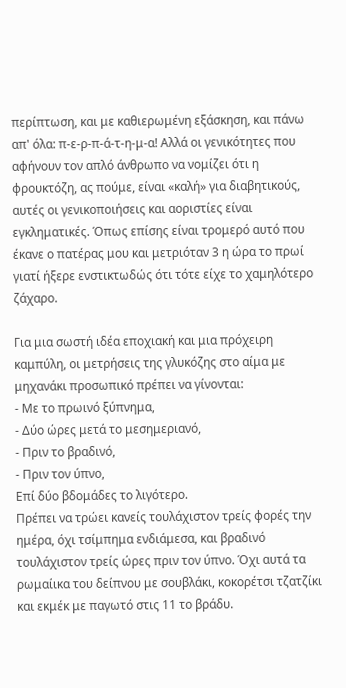περίπτωση, και με καθιερωμένη εξάσκηση, και πάνω απ' όλα: π-ε-ρ-π-ά-τ-η-μ-α! Αλλά οι γενικότητες που αφήνουν τον απλό άνθρωπο να νομίζει ότι η φρουκτόζη, ας πούμε, είναι «καλή» για διαβητικούς, αυτές οι γενικοποιήσεις και αοριστίες είναι εγκληματικές. Όπως επίσης είναι τρομερό αυτό που έκανε ο πατέρας μου και μετριόταν 3 η ώρα το πρωί γιατί ήξερε ενστικτωδώς ότι τότε είχε το χαμηλότερο ζάχαρο.

Για μια σωστή ιδέα εποχιακή και μια πρόχειρη καμπύλη, οι μετρήσεις της γλυκόζης στο αίμα με μηχανάκι προσωπικό πρέπει να γίνονται:
- Με το πρωινό ξύπνημα,
- Δύο ώρες μετά το μεσημεριανό,
- Πριν το βραδινό,
- Πριν τον ύπνο,
Επί δύο βδομάδες το λιγότερο.
Πρέπει να τρώει κανείς τουλάχιστον τρείς φορές την ημέρα, όχι τσίμπημα ενδιάμεσα, και βραδινό τουλάχιστον τρείς ώρες πριν τον ύπνο. Όχι αυτά τα ρωμαίικα του δείπνου με σουβλάκι, κοκορέτσι τζατζίκι και εκμέκ με παγωτό στις 11 το βράδυ.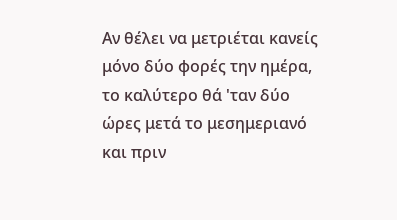Αν θέλει να μετριέται κανείς μόνο δύο φορές την ημέρα, το καλύτερο θά 'ταν δύο ώρες μετά το μεσημεριανό και πριν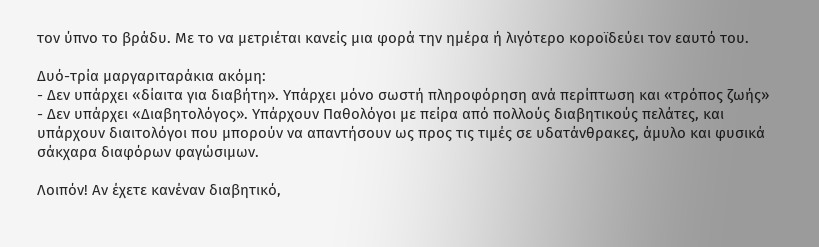τον ύπνο το βράδυ. Με το να μετριέται κανείς μια φορά την ημέρα ή λιγότερο κοροϊδεύει τον εαυτό του.

Δυό-τρία μαργαριταράκια ακόμη:
- Δεν υπάρχει «δίαιτα για διαβήτη». Υπάρχει μόνο σωστή πληροφόρηση ανά περίπτωση και «τρόπος ζωής»
- Δεν υπάρχει «Διαβητολόγος». Υπάρχουν Παθολόγοι με πείρα από πολλούς διαβητικούς πελάτες, και υπάρχουν διαιτολόγοι που μπορούν να απαντήσουν ως προς τις τιμές σε υδατάνθρακες, άμυλο και φυσικά σάκχαρα διαφόρων φαγώσιμων.

Λοιπόν! Αν έχετε κανέναν διαβητικό,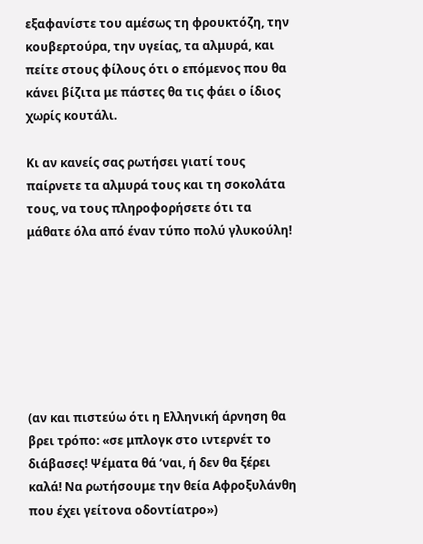εξαφανίστε του αμέσως τη φρουκτόζη, την κουβερτούρα, την υγείας, τα αλμυρά, και πείτε στους φίλους ότι ο επόμενος που θα κάνει βίζιτα με πάστες θα τις φάει ο ίδιος χωρίς κουτάλι.

Κι αν κανείς σας ρωτήσει γιατί τους παίρνετε τα αλμυρά τους και τη σοκολάτα τους, να τους πληροφορήσετε ότι τα μάθατε όλα από έναν τύπο πολύ γλυκούλη!







(αν και πιστεύω ότι η Ελληνική άρνηση θα βρει τρόπο: «σε μπλογκ στο ιντερνέτ το διάβασες! Ψέματα θά ‘ναι, ή δεν θα ξέρει καλά! Να ρωτήσουμε την θεία Αφροξυλάνθη που έχει γείτονα οδοντίατρο»)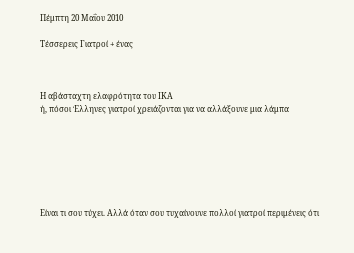Πέμπτη 20 Μαΐου 2010

Τέσσερεις Γιατροί + ένας



Η αβάσταχτη ελαφρότητα του ΙΚΑ
ή, πόσοι Έλληνες γιατροί χρειάζονται για να αλλάξουνε μια λάμπα







Είναι τι σου τύχει. Αλλά όταν σου τυχαίνουνε πολλοί γιατροί περιμένεις ότι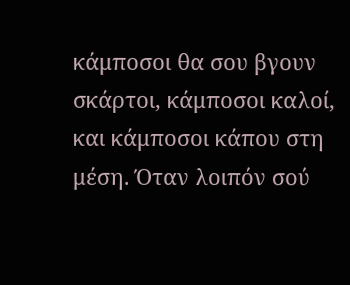κάμποσοι θα σου βγουν σκάρτοι, κάμποσοι καλοί, και κάμποσοι κάπου στη μέση. Όταν λοιπόν σού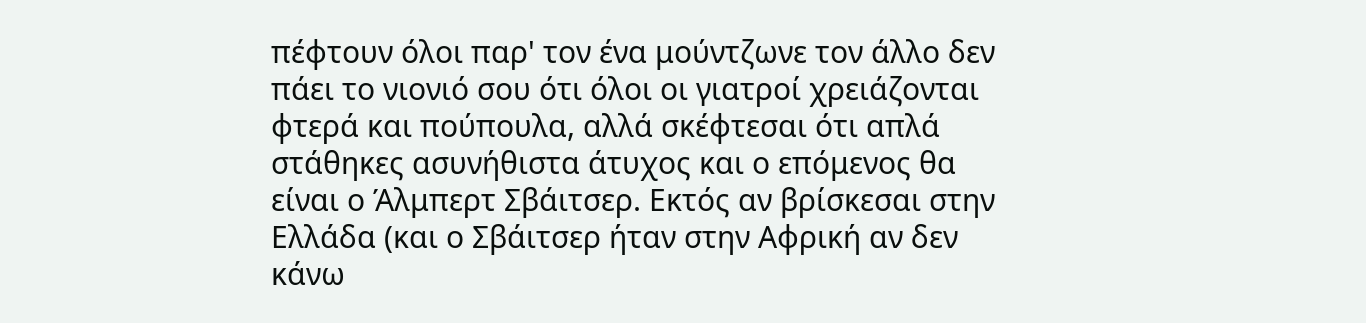πέφτουν όλοι παρ' τον ένα μούντζωνε τον άλλο δεν πάει το νιονιό σου ότι όλοι οι γιατροί χρειάζονται φτερά και πούπουλα, αλλά σκέφτεσαι ότι απλά στάθηκες ασυνήθιστα άτυχος και ο επόμενος θα είναι ο Άλμπερτ Σβάιτσερ. Εκτός αν βρίσκεσαι στην Ελλάδα (και ο Σβάιτσερ ήταν στην Αφρική αν δεν κάνω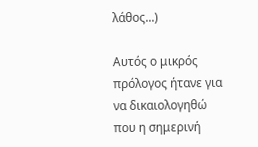λάθος...)

Αυτός ο μικρός πρόλογος ήτανε για να δικαιολογηθώ που η σημερινή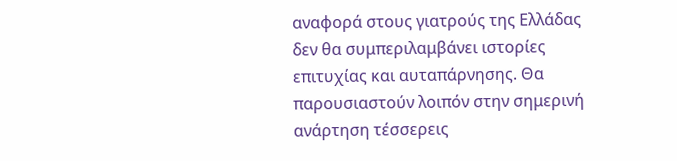αναφορά στους γιατρούς της Ελλάδας δεν θα συμπεριλαμβάνει ιστορίες επιτυχίας και αυταπάρνησης. Θα παρουσιαστούν λοιπόν στην σημερινή ανάρτηση τέσσερεις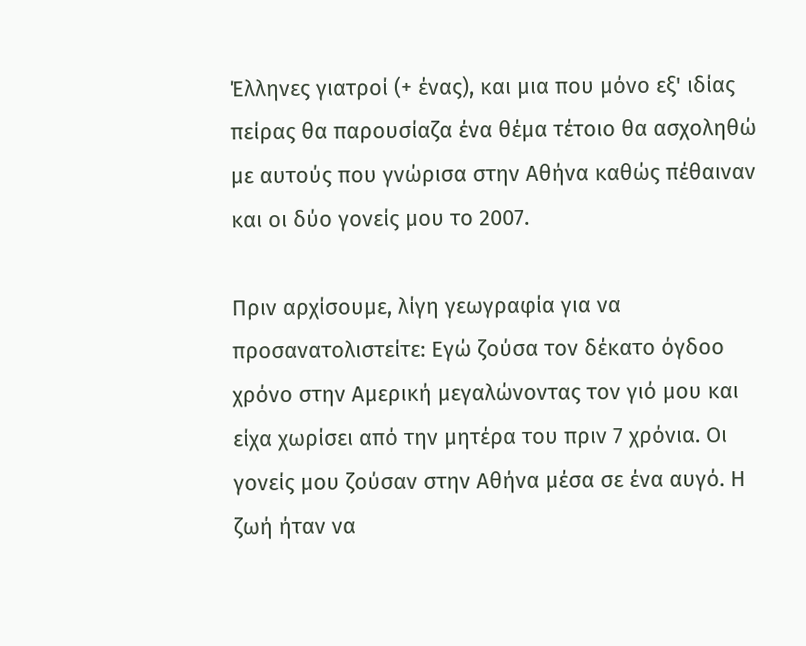Έλληνες γιατροί (+ ένας), και μια που μόνο εξ' ιδίας πείρας θα παρουσίαζα ένα θέμα τέτοιο θα ασχοληθώ με αυτούς που γνώρισα στην Αθήνα καθώς πέθαιναν και οι δύο γονείς μου το 2007.

Πριν αρχίσουμε, λίγη γεωγραφία για να προσανατολιστείτε: Εγώ ζούσα τον δέκατο όγδοο χρόνο στην Αμερική μεγαλώνοντας τον γιό μου και είχα χωρίσει από την μητέρα του πριν 7 χρόνια. Οι γονείς μου ζούσαν στην Αθήνα μέσα σε ένα αυγό. Η ζωή ήταν να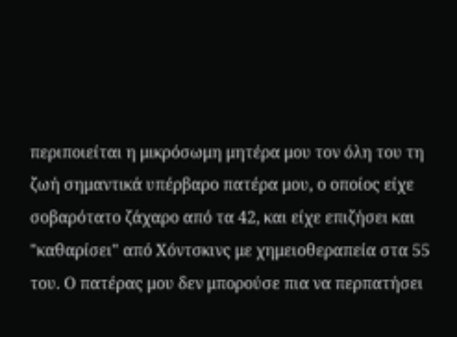περιποιείται η μικρόσωμη μητέρα μου τον όλη του τη ζωή σημαντικά υπέρβαρο πατέρα μου, ο οποίος είχε σοβαρότατο ζάχαρο από τα 42, και είχε επιζήσει και "καθαρίσει" από Χόντσκινς με χημειοθεραπεία στα 55 του. Ο πατέρας μου δεν μπορούσε πια να περπατήσει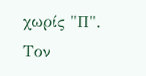χωρίς "Π". Τον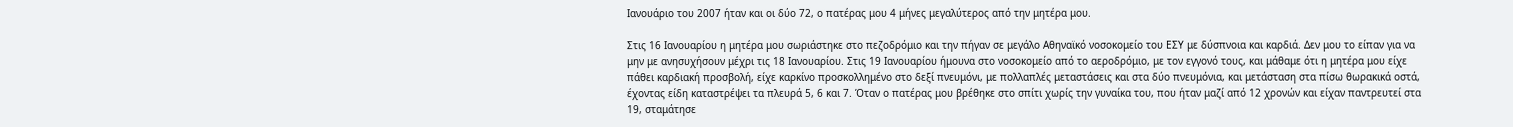Ιανουάριο του 2007 ήταν και οι δύο 72, ο πατέρας μου 4 μήνες μεγαλύτερος από την μητέρα μου.

Στις 16 Ιανουαρίου η μητέρα μου σωριάστηκε στο πεζοδρόμιο και την πήγαν σε μεγάλο Αθηναϊκό νοσοκομείο του ΕΣΥ με δύσπνοια και καρδιά. Δεν μου το είπαν για να μην με ανησυχήσουν μέχρι τις 18 Ιανουαρίου. Στις 19 Ιανουαρίου ήμουνα στο νοσοκομείο από το αεροδρόμιο, με τον εγγονό τους, και μάθαμε ότι η μητέρα μου είχε πάθει καρδιακή προσβολή, είχε καρκίνο προσκολλημένο στο δεξί πνευμόνι, με πολλαπλές μεταστάσεις και στα δύο πνευμόνια, και μετάσταση στα πίσω θωρακικά οστά, έχοντας είδη καταστρέψει τα πλευρά 5, 6 και 7. Όταν ο πατέρας μου βρέθηκε στο σπίτι χωρίς την γυναίκα του, που ήταν μαζί από 12 χρονών και είχαν παντρευτεί στα 19, σταμάτησε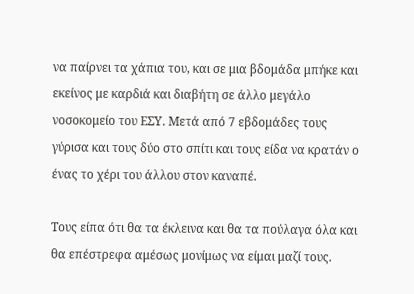να παίρνει τα χάπια του, και σε μια βδομάδα μπήκε και εκείνος με καρδιά και διαβήτη σε άλλο μεγάλο νοσοκομείο του ΕΣΥ. Μετά από 7 εβδομάδες τους γύρισα και τους δύο στο σπίτι και τους είδα να κρατάν ο ένας το χέρι του άλλου στον καναπέ.

Τους είπα ότι θα τα έκλεινα και θα τα πούλαγα όλα και θα επέστρεφα αμέσως μονίμως να είμαι μαζί τους.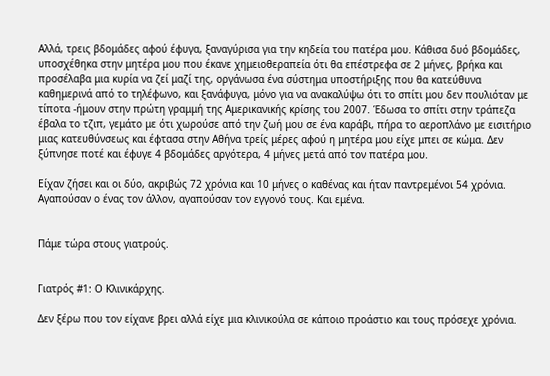Αλλά, τρεις βδομάδες αφού έφυγα, ξαναγύρισα για την κηδεία του πατέρα μου. Κάθισα δυό βδομάδες, υποσχέθηκα στην μητέρα μου που έκανε χημειοθεραπεία ότι θα επέστρεφα σε 2 μήνες, βρήκα και προσέλαβα μια κυρία να ζεί μαζί της, οργάνωσα ένα σύστημα υποστήριξης που θα κατεύθυνα καθημερινά από το τηλέφωνο, και ξανάφυγα, μόνο για να ανακαλύψω ότι το σπίτι μου δεν πουλιόταν με τίποτα -ήμουν στην πρώτη γραμμή της Αμερικανικής κρίσης του 2007. Έδωσα το σπίτι στην τράπεζα έβαλα το τζιπ, γεμάτο με ότι χωρούσε από την ζωή μου σε ένα καράβι, πήρα το αεροπλάνο με εισιτήριο μιας κατευθύνσεως και έφτασα στην Αθήνα τρείς μέρες αφού η μητέρα μου είχε μπει σε κώμα. Δεν ξύπνησε ποτέ και έφυγε 4 βδομάδες αργότερα, 4 μήνες μετά από τον πατέρα μου.

Είχαν ζήσει και οι δύο, ακριβώς 72 χρόνια και 10 μήνες ο καθένας και ήταν παντρεμένοι 54 χρόνια. Αγαπούσαν ο ένας τον άλλον, αγαπούσαν τον εγγονό τους. Και εμένα.


Πάμε τώρα στους γιατρούς.


Γιατρός #1: Ο Κλινικάρχης.

Δεν ξέρω που τον είχανε βρει αλλά είχε μια κλινικούλα σε κάποιο προάστιο και τους πρόσεχε χρόνια.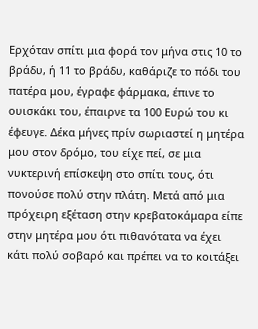Ερχόταν σπίτι μια φορά τον μήνα στις 10 το βράδυ, ή 11 το βράδυ, καθάριζε το πόδι του πατέρα μου, έγραφε φάρμακα, έπινε το ουισκάκι του, έπαιρνε τα 100 Ευρώ του κι έφευγε. Δέκα μήνες πρίν σωριαστεί η μητέρα μου στον δρόμο, του είχε πεί, σε μια νυκτερινή επίσκεψη στο σπίτι τους, ότι πονούσε πολύ στην πλάτη. Μετά από μια πρόχειρη εξέταση στην κρεβατοκάμαρα είπε στην μητέρα μου ότι πιθανότατα να έχει κάτι πολύ σοβαρό και πρέπει να το κοιτάξει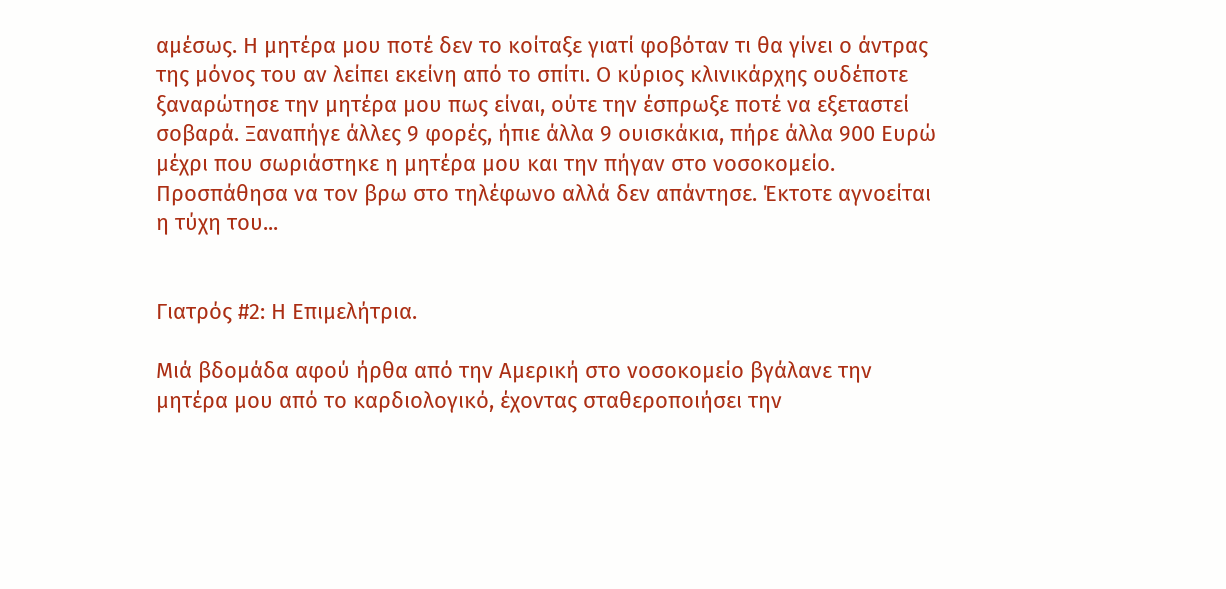αμέσως. Η μητέρα μου ποτέ δεν το κοίταξε γιατί φοβόταν τι θα γίνει ο άντρας της μόνος του αν λείπει εκείνη από το σπίτι. Ο κύριος κλινικάρχης ουδέποτε ξαναρώτησε την μητέρα μου πως είναι, ούτε την έσπρωξε ποτέ να εξεταστεί σοβαρά. Ξαναπήγε άλλες 9 φορές, ήπιε άλλα 9 ουισκάκια, πήρε άλλα 900 Ευρώ μέχρι που σωριάστηκε η μητέρα μου και την πήγαν στο νοσοκομείο. Προσπάθησα να τον βρω στο τηλέφωνο αλλά δεν απάντησε. Έκτοτε αγνοείται η τύχη του...


Γιατρός #2: Η Επιμελήτρια.

Μιά βδομάδα αφού ήρθα από την Αμερική στο νοσοκομείο βγάλανε την μητέρα μου από το καρδιολογικό, έχοντας σταθεροποιήσει την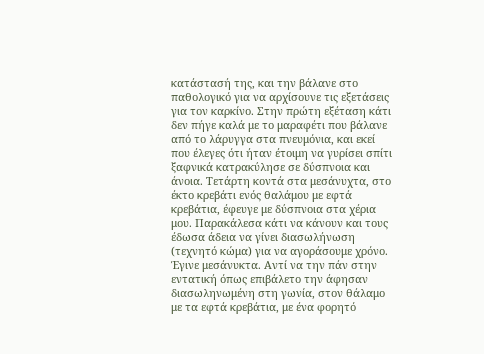κατάστασή της, και την βάλανε στο παθολογικό για να αρχίσουνε τις εξετάσεις για τον καρκίνο. Στην πρώτη εξέταση κάτι δεν πήγε καλά με το μαραφέτι που βάλανε από το λάρυγγα στα πνευμόνια, και εκεί που έλεγες ότι ήταν έτοιμη να γυρίσει σπίτι ξαφνικά κατρακύλησε σε δύσπνοια και άνοια. Τετάρτη κοντά στα μεσάνυχτα, στο έκτο κρεβάτι ενός θαλάμου με εφτά κρεβάτια, έφευγε με δύσπνοια στα χέρια μου. Παρακάλεσα κάτι να κάνουν και τους έδωσα άδεια να γίνει διασωλήνωση (τεχνητό κώμα) για να αγοράσουμε χρόνο. Έγινε μεσάνυκτα. Αντί να την πάν στην εντατική όπως επιβάλετο την άφησαν διασωληνωμένη στη γωνία, στον θάλαμο με τα εφτά κρεβάτια, με ένα φορητό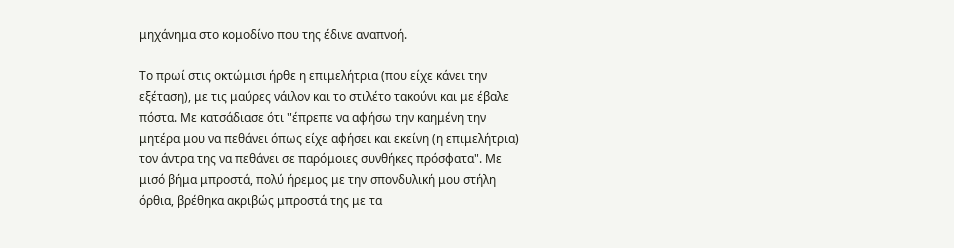μηχάνημα στο κομοδίνο που της έδινε αναπνοή.

Το πρωί στις οκτώμισι ήρθε η επιμελήτρια (που είχε κάνει την εξέταση), με τις μαύρες νάιλον και το στιλέτο τακούνι και με έβαλε πόστα. Με κατσάδιασε ότι "έπρεπε να αφήσω την καημένη την μητέρα μου να πεθάνει όπως είχε αφήσει και εκείνη (η επιμελήτρια) τον άντρα της να πεθάνει σε παρόμοιες συνθήκες πρόσφατα". Με μισό βήμα μπροστά, πολύ ήρεμος με την σπονδυλική μου στήλη όρθια, βρέθηκα ακριβώς μπροστά της με τα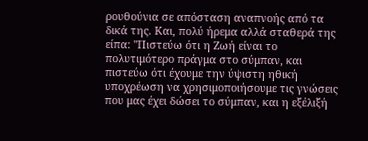ρουθούνια σε απόσταση αναπνοής από τα δικά της. Και, πολύ ήρεμα αλλά σταθερά της είπα: "Πιστεύω ότι η Ζωή είναι το πολυτιμότερο πράγμα στο σύμπαν, και πιστεύω ότι έχουμε την ύψιστη ηθική υποχρέωση να χρησιμοποιήσουμε τις γνώσεις που μας έχει δώσει το σύμπαν, και η εξέλιξή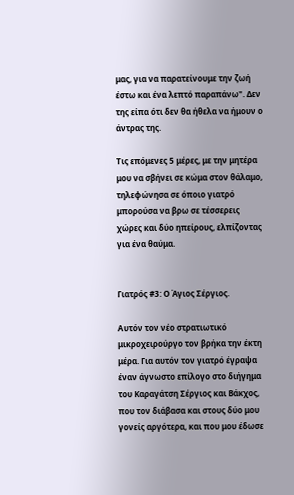μας, για να παρατείνουμε την ζωή έστω και ένα λεπτό παραπάνω". Δεν της είπα ότι δεν θα ήθελα να ήμουν ο άντρας της.

Τις επόμενες 5 μέρες, με την μητέρα μου να σβήνει σε κώμα στον θάλαμο, τηλεφώνησα σε όποιο γιατρό μπορούσα να βρω σε τέσσερεις χώρες και δύο ηπείρους, ελπίζοντας για ένα θαύμα.


Γιατρός #3: Ο Άγιος Σέργιος.

Αυτόν τον νέο στρατιωτικό μικροχειρούργο τον βρήκα την έκτη μέρα. Για αυτόν τον γιατρό έγραψα έναν άγνωστο επίλογο στο διήγημα του Καραγάτση Σέργιος και Βάκχος, που τον διάβασα και στους δύο μου γονείς αργότερα, και που μου έδωσε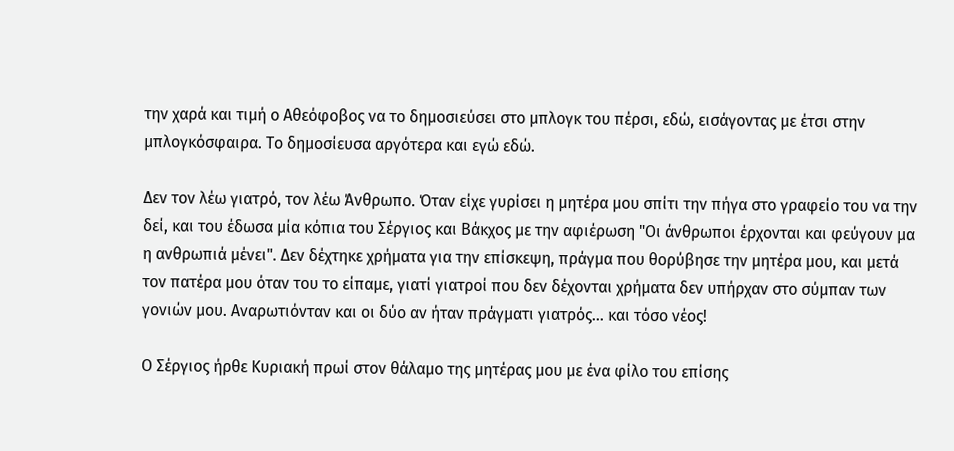την χαρά και τιμή ο Αθεόφοβος να το δημοσιεύσει στο μπλογκ του πέρσι, εδώ, εισάγοντας με έτσι στην μπλογκόσφαιρα. Το δημοσίευσα αργότερα και εγώ εδώ.

Δεν τον λέω γιατρό, τον λέω Άνθρωπο. Όταν είχε γυρίσει η μητέρα μου σπίτι την πήγα στο γραφείο του να την δεί, και του έδωσα μία κόπια του Σέργιος και Βάκχος με την αφιέρωση "Οι άνθρωποι έρχονται και φεύγουν μα η ανθρωπιά μένει". Δεν δέχτηκε χρήματα για την επίσκεψη, πράγμα που θορύβησε την μητέρα μου, και μετά τον πατέρα μου όταν του το είπαμε, γιατί γιατροί που δεν δέχονται χρήματα δεν υπήρχαν στο σύμπαν των γονιών μου. Αναρωτιόνταν και οι δύο αν ήταν πράγματι γιατρός... και τόσο νέος!

Ο Σέργιος ήρθε Κυριακή πρωί στον θάλαμο της μητέρας μου με ένα φίλο του επίσης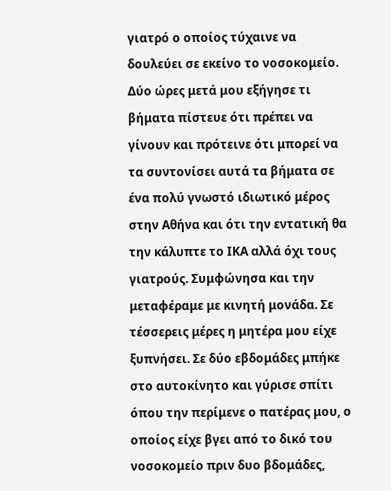γιατρό ο οποίος τύχαινε να δουλεύει σε εκείνο το νοσοκομείο. Δύο ώρες μετά μου εξήγησε τι βήματα πίστευε ότι πρέπει να γίνουν και πρότεινε ότι μπορεί να τα συντονίσει αυτά τα βήματα σε ένα πολύ γνωστό ιδιωτικό μέρος στην Αθήνα και ότι την εντατική θα την κάλυπτε το ΙΚΑ αλλά όχι τους γιατρούς. Συμφώνησα και την μεταφέραμε με κινητή μονάδα. Σε τέσσερεις μέρες η μητέρα μου είχε ξυπνήσει. Σε δύο εβδομάδες μπήκε στο αυτοκίνητο και γύρισε σπίτι όπου την περίμενε ο πατέρας μου, ο οποίος είχε βγει από το δικό του νοσοκομείο πριν δυο βδομάδες,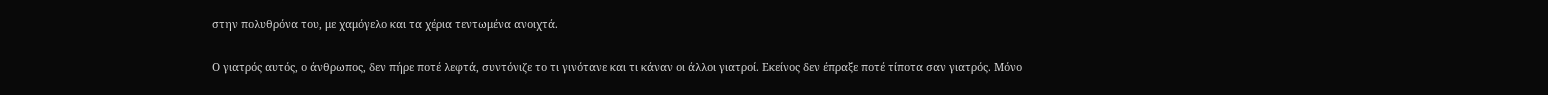στην πολυθρόνα του, με χαμόγελο και τα χέρια τεντωμένα ανοιχτά.

Ο γιατρός αυτός, ο άνθρωπος, δεν πήρε ποτέ λεφτά, συντόνιζε το τι γινότανε και τι κάναν οι άλλοι γιατροί. Εκείνος δεν έπραξε ποτέ τίποτα σαν γιατρός. Μόνο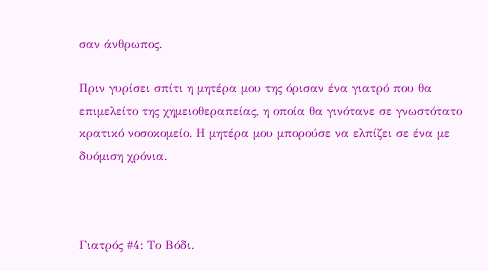σαν άνθρωπος.

Πριν γυρίσει σπίτι η μητέρα μου της όρισαν ένα γιατρό που θα επιμελείτο της χημειοθεραπείας, η οποία θα γινότανε σε γνωστότατο κρατικό νοσοκομείο. Η μητέρα μου μπορούσε να ελπίζει σε ένα με δυόμιση χρόνια.



Γιατρός #4: Το Βόδι.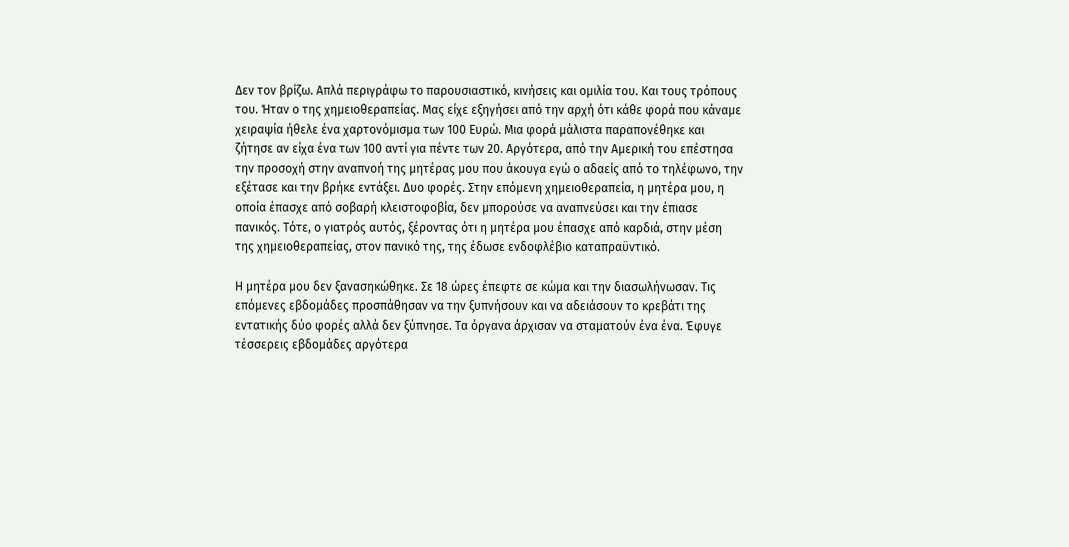Δεν τον βρίζω. Απλά περιγράφω το παρουσιαστικό, κινήσεις και ομιλία του. Και τους τρόπους του. Ήταν ο της χημειοθεραπείας. Μας είχε εξηγήσει από την αρχή ότι κάθε φορά που κάναμε χειραψία ήθελε ένα χαρτονόμισμα των 100 Ευρώ. Μια φορά μάλιστα παραπονέθηκε και ζήτησε αν είχα ένα των 100 αντί για πέντε των 20. Αργότερα, από την Αμερική του επέστησα την προσοχή στην αναπνοή της μητέρας μου που άκουγα εγώ ο αδαείς από το τηλέφωνο, την εξέτασε και την βρήκε εντάξει. Δυο φορές. Στην επόμενη χημειοθεραπεία, η μητέρα μου, η οποία έπασχε από σοβαρή κλειστοφοβία, δεν μπορούσε να αναπνεύσει και την έπιασε πανικός. Τότε, ο γιατρός αυτός, ξέροντας ότι η μητέρα μου έπασχε από καρδιά, στην μέση της χημειοθεραπείας, στον πανικό της, της έδωσε ενδοφλέβιο καταπραϋντικό.

Η μητέρα μου δεν ξανασηκώθηκε. Σε 18 ώρες έπεφτε σε κώμα και την διασωλήνωσαν. Τις επόμενες εβδομάδες προσπάθησαν να την ξυπνήσουν και να αδειάσουν το κρεβάτι της εντατικής δύο φορές αλλά δεν ξύπνησε. Τα όργανα άρχισαν να σταματούν ένα ένα. Έφυγε τέσσερεις εβδομάδες αργότερα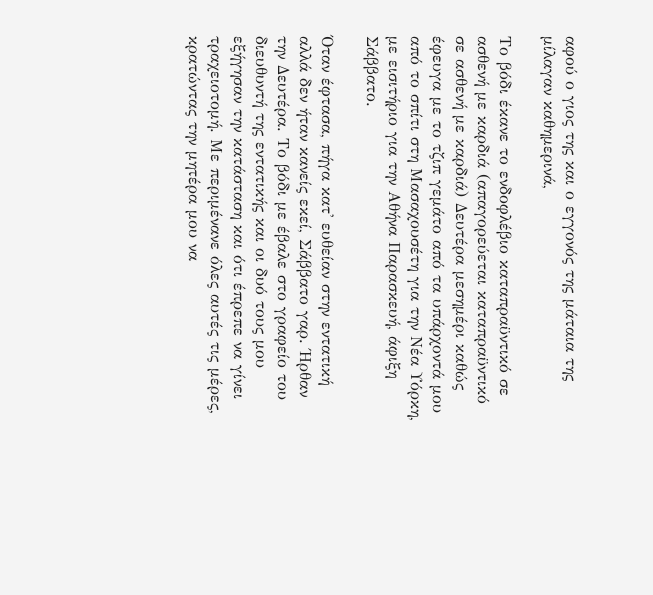αφού ο γιος της και ο εγγονός της μάταια της μίλαγαν καθημερινά,

Το βόδι έκανε το ενδοφλέβιο καταπραϋντικό σε ασθενή με καρδιά (απαγορεύεται καταπραϋντικό σε ασθενή με καρδιά) Δευτέρα μεσημέρι καθώς έφευγα με το τζιπ γεμάτο από τα υπάρχοντά μου από το σπίτι στη Μασαχουσέτη για την Νέα Υόρκη, με εισιτήριο για την Αθήνα Παρασκευή, άφιξη Σάββατο.

Όταν έφτασα, πήγα κατ' ευθείαν στην εντατική αλλά δεν ήταν κανείς εκεί, Σάββατο γαρ. Ήρθαν την Δευτέρα. Το βόδι με έβαλε στο γραφείο του διευθυντή της εντατικής και οι δυό τους μου εξήγησαν την κατάσταση και ότι έπρεπε να γίνει τραχειοτομή. Με περιμένανε όλες αυτές τις μέρες, κρατώντας την μητέρα μου να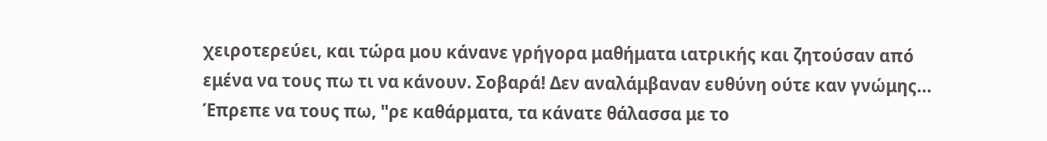χειροτερεύει, και τώρα μου κάνανε γρήγορα μαθήματα ιατρικής και ζητούσαν από εμένα να τους πω τι να κάνουν. Σοβαρά! Δεν αναλάμβαναν ευθύνη ούτε καν γνώμης... Έπρεπε να τους πω, "ρε καθάρματα, τα κάνατε θάλασσα με το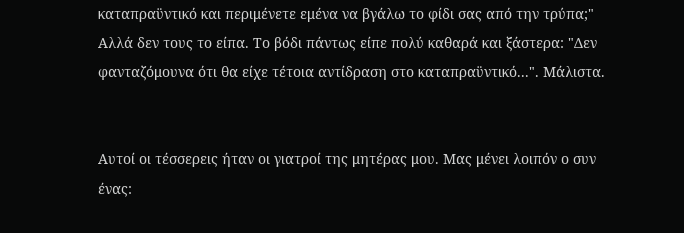καταπραϋντικό και περιμένετε εμένα να βγάλω το φίδι σας από την τρύπα;" Αλλά δεν τους το είπα. Το βόδι πάντως είπε πολύ καθαρά και ξάστερα: "Δεν φανταζόμουνα ότι θα είχε τέτοια αντίδραση στο καταπραϋντικό...". Μάλιστα.


Αυτοί οι τέσσερεις ήταν οι γιατροί της μητέρας μου. Μας μένει λοιπόν ο συν ένας: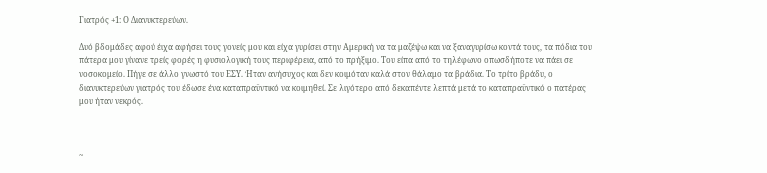Γιατρός +1: Ο Διανυκτερεύων.

Δυό βδομάδες αφού έιχα αφήσει τους γονείς μου και είχα γυρίσει στην Αμερική να τα μαζέψω και να ξαναγυρίσω κοντά τους, τα πόδια του πάτερα μου γίνανε τρείς φορές η φυσιολογική τους περιφέρεια, από το πρήξιμο. Του είπα από το τηλέφωνο οπωσδήποτε να πάει σε νοσοκομείο. Πήγε σε άλλο γνωστό του ΕΣΥ. Ήταν ανήσυχος και δεν κοιμόταν καλά στον θάλαμο τα βράδια. Το τρίτο βράδυ, ο διανυκτερεύων γιατρός του έδωσε ένα καταπραϋντικό να κοιμηθεί. Σε λιγότερο από δεκαπέντε λεπτά μετά το καταπραϋντικό ο πατέρας μου ήταν νεκρός.



~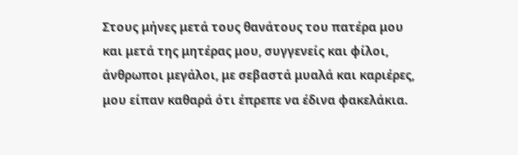Στους μήνες μετά τους θανάτους του πατέρα μου και μετά της μητέρας μου, συγγενείς και φίλοι, άνθρωποι μεγάλοι, με σεβαστά μυαλά και καριέρες, μου είπαν καθαρά ότι έπρεπε να έδινα φακελάκια.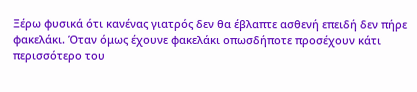Ξέρω φυσικά ότι κανένας γιατρός δεν θα έβλαπτε ασθενή επειδή δεν πήρε φακελάκι. Όταν όμως έχουνε φακελάκι οπωσδήποτε προσέχουν κάτι περισσότερο του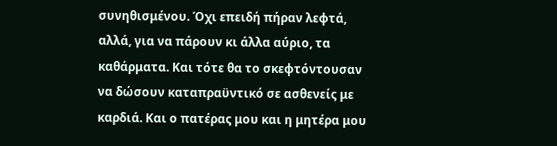συνηθισμένου. Όχι επειδή πήραν λεφτά, αλλά, για να πάρουν κι άλλα αύριο, τα καθάρματα. Και τότε θα το σκεφτόντουσαν να δώσουν καταπραϋντικό σε ασθενείς με καρδιά. Και ο πατέρας μου και η μητέρα μου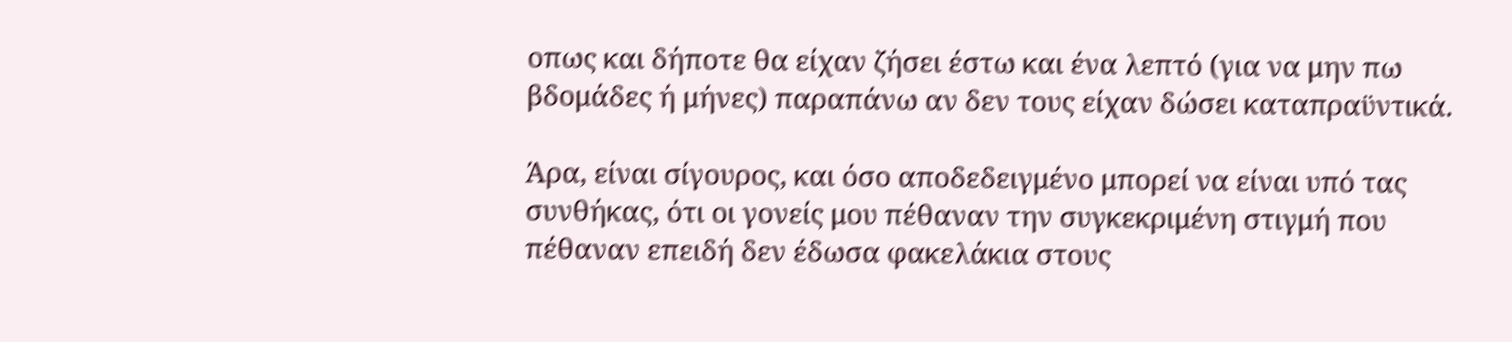οπως και δήποτε θα είχαν ζήσει έστω και ένα λεπτό (για να μην πω βδομάδες ή μήνες) παραπάνω αν δεν τους είχαν δώσει καταπραϋντικά.

Άρα, είναι σίγουρος, και όσο αποδεδειγμένο μπορεί να είναι υπό τας συνθήκας, ότι οι γονείς μου πέθαναν την συγκεκριμένη στιγμή που πέθαναν επειδή δεν έδωσα φακελάκια στους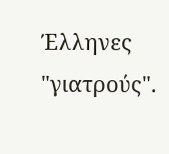Έλληνες "γιατρούς".